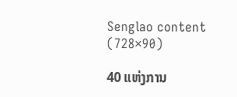Senglao content (728×90)

40 ແຫ່ງການ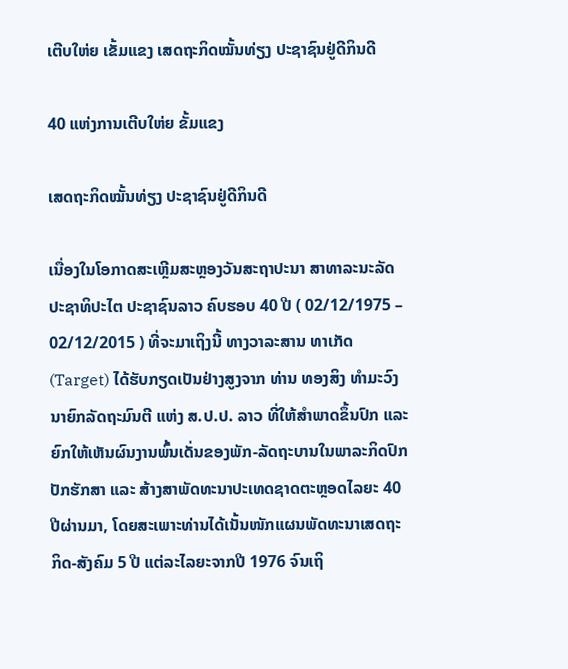ເຕີບໃຫ່ຍ ເຂັ້ມແຂງ ເສດຖະກິດໝັ້ນທ່ຽງ ປະຊາຊົນຢູ່ດີກິນດີ

40 ແຫ່ງການເຕີບໃຫ່ຍ ຂັ້ມແຂງ

ເສດຖະກິດໝັ້ນທ່ຽງ ປະຊາຊົນຢູ່ດີກິນດີ

ເນື່ອງໃນໂອກາດສະເຫຼີມສະຫຼອງວັນສະຖາປະນາ ສາທາລະນະລັດ ປະຊາທິປະໄຕ ປະຊາຊົນລາວ ຄົບຮອບ 40 ປີ ( 02/12/1975 – 02/12/2015 ) ທີ່ຈະມາເຖິງນີ້ ທາງວາລະສານ ທາເກັດ (Target) ໄດ້ຮັບກຽດເປັນຢ່າງສູງຈາກ ທ່ານ ທອງສິງ ທໍາມະວົງ ນາຍົກລັດຖະມົນຕີ ແຫ່ງ ສ.ປ.ປ. ລາວ ທີ່ໃຫ້ສໍາພາດຂຶ້ນປົກ ແລະ ຍົກໃຫ້ເຫັນຜົນງານພົ້ນເດັ່ນຂອງພັກ-ລັດຖະບານໃນພາລະກິດປົກປັກຮັກສາ ແລະ ສ້າງສາພັດທະນາປະເທດຊາດຕະຫຼອດໄລຍະ 40 ປີຜ່ານມາ, ໂດຍສະເພາະທ່ານໄດ້ເນັ້ນໜັກແຜນພັດທະນາເສດຖະກິດ-ສັງຄົມ 5 ປີ ແຕ່ລະໄລຍະຈາກປີ 1976 ຈົນເຖິ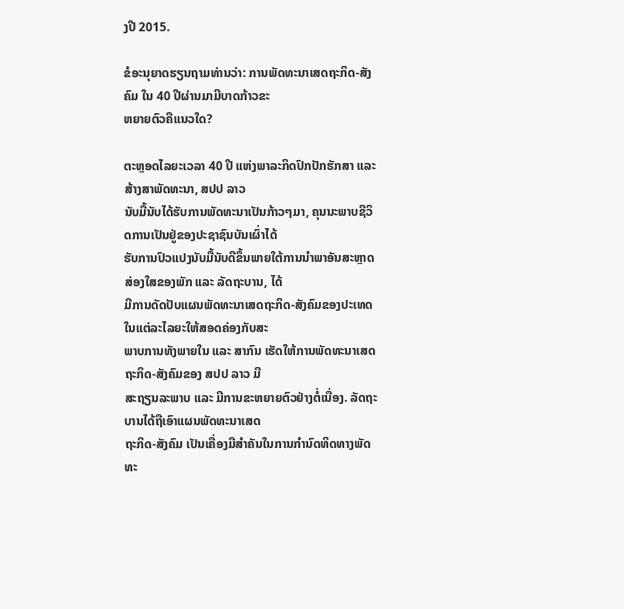ງປີ 2015.

ຂໍອະນຸຍາດຮຽນຖາມທ່ານວ່າ: ການພັດທະນາເສດຖະກິດ-ສັງຄົມ ໃນ 40 ປີຜ່ານມາມີບາດກ້າວຂະ
ຫຍາຍຕົວຄືແນວໃດ?

ຕະຫຼອດໄລຍະເວລາ 40 ປີ ແຫ່ງພາລະກິດປົກປັກຮັກສາ ແລະ ສ້າງສາພັດທະນາ, ສປປ ລາວ
ນັບມື້ນັບໄດ້ຮັບການພັດທະນາເປັນກ້າວໆມາ, ຄຸນນະພາບຊີວິດການເປັນຢູ່ຂອງປະຊາຊົນບັນເຜົ່າໄດ້
ຮັບການປົວແປງນັບມື້ນັບດີຂຶ້ນພາຍໃຕ້ການນຳພາອັນສະຫຼາດສ່ອງໃສຂອງພັກ ແລະ ລັດຖະບານ, ໄດ້
ມີການດັດປັບແຜນພັດທະນາເສດຖະກິດ-ສັງຄົມຂອງປະເທດໃນແຕ່ລະໄລຍະໃຫ້ສອດຄ່ອງກັບສະ
ພາບການທັງພາຍໃນ ແລະ ສາກົນ ເຮັດໃຫ້ການພັດທະນາເສດຖະກິດ-ສັງຄົມຂອງ ສປປ ລາວ ມີ
ສະຖຽນລະພາບ ແລະ ມີການຂະຫຍາຍຕົວຢ່າງຕໍ່ເນື່ອງ. ລັດຖະບານໄດ້ຖືເອົາແຜນພັດທະນາເສດ
ຖະກິດ-ສັງຄົມ ເປັນເຄື່ອງມືສຳຄັນໃນການກຳນົດທິດທາງພັດທະ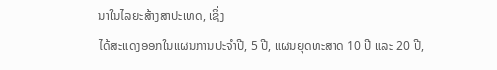ນາໃນໄລຍະສ້າງສາປະເທດ, ເຊິ່ງ
ໄດ້ສະແດງອອກໃນແຜນການປະຈຳປີ, 5 ປີ, ແຜນຍຸດທະສາດ 10 ປີ ແລະ 20 ປີ,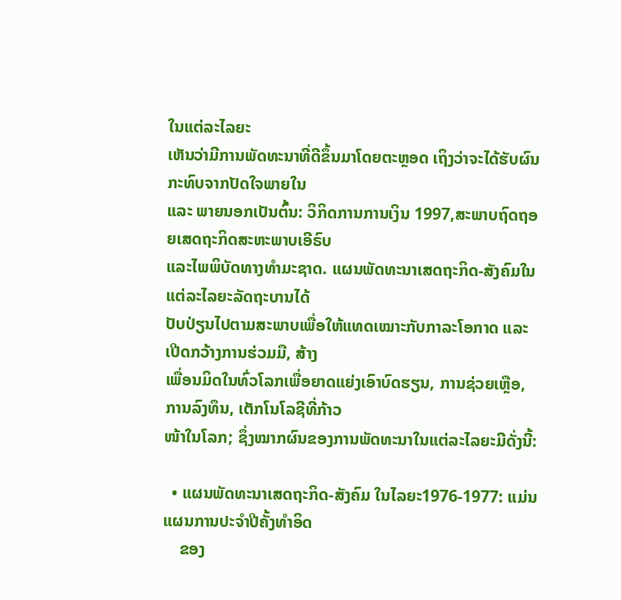ໃນແຕ່ລະໄລຍະ
ເຫັນວ່າມີການພັດທະນາທີ່ດີຂຶ້ນມາໂດຍຕະຫຼອດ ເຖິງວ່າຈະໄດ້ຮັບຜົນກະທົບຈາກປັດໃຈພາຍໃນ
ແລະ ພາຍນອກເປັນຕົ້ນ: ວິກິດການການເງິນ 1997,ສະພາບຖົດຖອຍເສດຖະກິດສະຫະພາບເອີຣົບ
ແລະໄພພິບັດທາງທຳມະຊາດ. ແຜນພັດທະນາເສດຖະກິດ-ສັງຄົມໃນແຕ່ລະໄລຍະລັດຖະບານໄດ້
ປັບປ່ຽນໄປຕາມສະພາບເພື່ອໃຫ້ແທດເໝາະກັບກາລະໂອກາດ ແລະ ເປີດກວ້າງການຮ່ວມມື, ສ້າງ
ເພື່ອນມິດໃນທົ່ວໂລກເພື່ອຍາດແຍ່ງເອົາບົດຮຽນ, ການຊ່ວຍເຫຼືອ, ການລົງທຶນ, ເຕັກໂນໂລຊີທີ່ກ້າວ
ໜ້າໃນໂລກ; ຊຶ່ງໝາກຜົນຂອງການພັດທະນາໃນແຕ່ລະໄລຍະມີດັ່ງນີ້:

  • ແຜນພັດທະນາເສດຖະກິດ-ສັງຄົມ ໃນໄລຍະ1976-1977: ແມ່ນແຜນການປະຈຳປີຄັ້ງທຳອິດ
    ຂອງ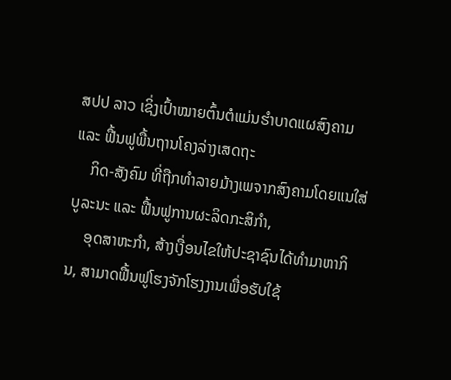ສປປ ລາວ ເຊິ່ງເປົ້າໝາຍຕົ້ນຕໍແມ່ນຮຳບາດແຜສົງຄາມ ແລະ ຟື້ນຟູພື້ນຖານໂຄງລ່າງເສດຖະ
    ກິດ-ສັງຄົມ ທີ່ຖືກທຳລາຍມ້າງເພຈາກສົງຄາມໂດຍແນໃສ່ບູລະນະ ແລະ ຟື້ນຟູການຜະລິດກະສິກຳ,
    ອຸດສາຫະກຳ, ສ້າງເງື່ອນໄຂໃຫ້ປະຊາຊົນໄດ້ທຳມາຫາກິນ, ສາມາດຟື້ນຟູໂຮງຈັກໂຮງງານເພື່ອຮັບໃຊ້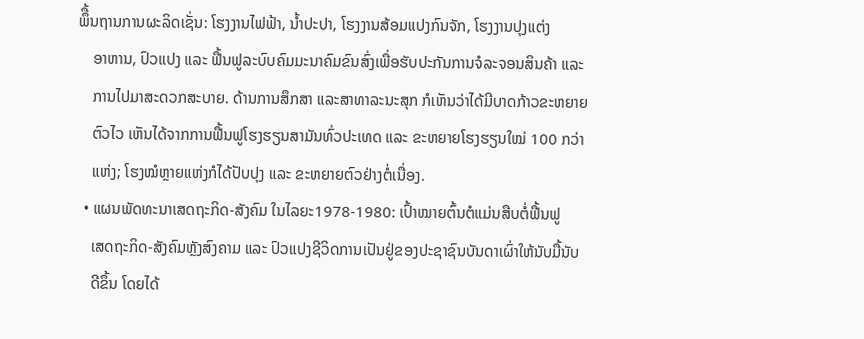ພຶື້ນຖານການຜະລິດເຊັ່ນ: ໂຮງງານໄຟຟ້າ, ນ້ຳປະປາ, ໂຮງງານສ້ອມແປງກົນຈັກ, ໂຮງງານປຸງແຕ່ງ
    ອາຫານ, ປົວແປງ ແລະ ຟື້ນຟູລະບົບຄົມມະນາຄົມຂົນສົ່ງເພື່ອຮັບປະກັນການຈໍລະຈອນສິນຄ້າ ແລະ
    ການໄປມາສະດວກສະບາຍ. ດ້ານການສຶກສາ ແລະສາທາລະນະສຸກ ກໍເຫັນວ່າໄດ້ມີບາດກ້າວຂະຫຍາຍ
    ຕົວໄວ ເຫັນໄດ້ຈາກການຟື້ນຟູໂຮງຮຽນສາມັນທົ່ວປະເທດ ແລະ ຂະຫຍາຍໂຮງຮຽນໃໝ່ 100 ກວ່າ
    ແຫ່ງ; ໂຮງໝໍຫຼາຍແຫ່ງກໍໄດ້ປັບປຸງ ແລະ ຂະຫຍາຍຕົວຢ່າງຕໍ່ເນື່ອງ.
  • ແຜນພັດທະນາເສດຖະກິດ-ສັງຄົມ ໃນໄລຍະ1978-1980: ເປົ້າໝາຍຕົ້ນຕໍແມ່ນສືບຕໍ່ຟື້ນຟູ
    ເສດຖະກິດ-ສັງຄົມຫຼັງສົງຄາມ ແລະ ປົວແປງຊີວິດການເປັນຢູ່ຂອງປະຊາຊົນບັນດາເຜົ່າໃຫ້ນັບມື້ນັບ
    ດີຂຶ້ນ ໂດຍໄດ້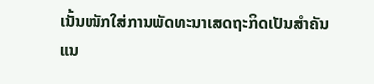ເນັ້ນໜັກໃສ່ການພັດທະນາເສດຖະກິດເປັນສຳຄັນ ແນ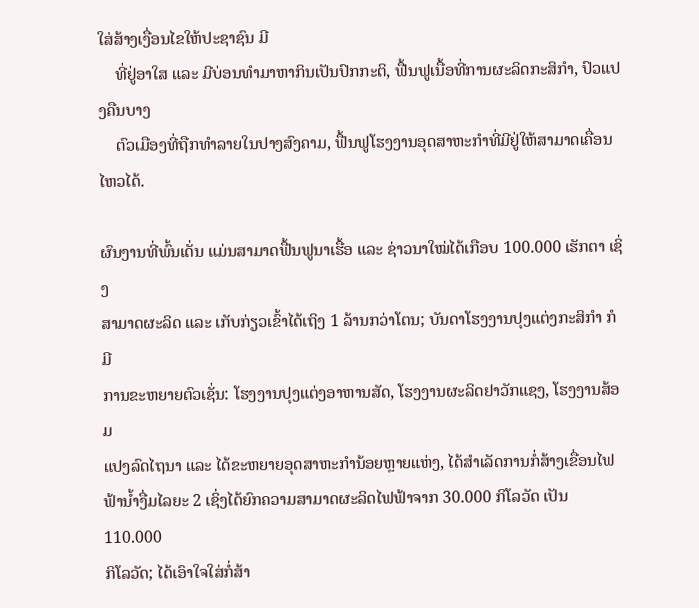ໃສ່ສ້າງເງື່ອນໄຂໃຫ້ປະຊາຊົນ ມີ
    ທີ່ຢູ່ອາໃສ ແລະ ມີບ່ອນທຳມາຫາກິນເປັນປົກກະຕິ, ຟື້ນຟູເນື້ອທີ່ການຜະລິດກະສິກຳ, ປົວແປງຄືນບາງ
    ຕົວເມືອງທີ່ຖືກທຳລາຍໃນປາງສົງຄາມ, ຟື້ນຟູໂຮງງານອຸດສາຫະກຳທີ່ມີຢູ່ໃຫ້ສາມາດເຄື່ອນໄຫວໄດ້.

ຜົນງານທີ່ພົ້ນເດັ່ນ ແມ່ນສາມາດຟື້ນຟູນາເຮື້ອ ແລະ ຊ່າວນາໃໝ່ໄດ້ເກືອບ 100.000 ເຮັກຕາ ເຊິ່ງ
ສາມາດຜະລິດ ແລະ ເກັບກ່ຽວເຂົ້າໄດ້ເຖິງ 1 ລ້ານກວ່າໂຕນ; ບັນດາໂຮງງານປຸງແຕ່ງກະສິກຳ ກໍມີ
ການຂະຫຍາຍຕົວເຊັ່ນ: ໂຮງງານປຸງແຕ່ງອາຫານສັດ, ໂຮງງານຜະລິດຢາວັກແຊງ, ໂຮງງານສ້ອມ
ແປງລົດໄຖນາ ແລະ ໄດ້ຂະຫຍາຍອຸດສາຫະກຳນ້ອຍຫຼາຍແຫ່ງ, ໄດ້ສຳເລັດການກໍ່ສ້າງເຂື່ອນໄຟ
ຟ້ານໍ້າງື່ມໄລຍະ 2 ເຊິ່ງໄດ້ຍົກຄວາມສາມາດຜະລິດໄຟຟ້າຈາກ 30.000 ກິໂລວັດ ເປັນ 110.000
ກິໂລວັດ; ໄດ້ເອົາໃຈໃສ່ກໍ່ສ້າ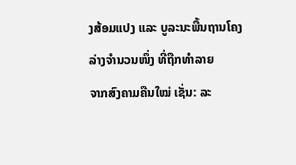ງສ້ອມແປງ ແລະ ບູລະນະພື້ນຖານໂຄງລ່າງຈຳນວນໜຶ່ງ ທີ່ຖືກທຳລາຍ
ຈາກສົງຄາມຄືນໃໝ່ ເຊັ່ນ: ລະ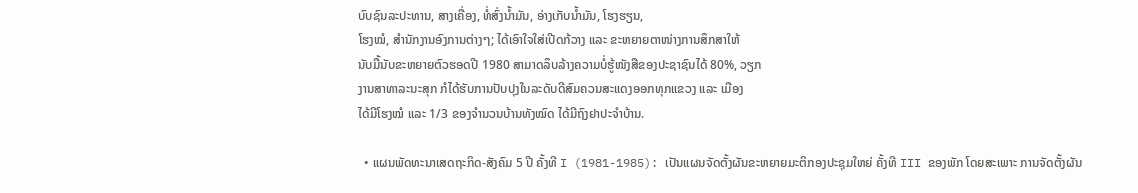ບົບຊົນລະປະທານ, ສາງເຄື່ອງ, ທໍ່ສົ່ງນໍ້າມັນ, ອ່າງເກັບນ້ຳມັນ, ໂຮງຮຽນ,
ໂຮງໝໍ, ສຳນັກງານອົງການຕ່າງໆ; ໄດ້ເອົາໃຈໃສ່ເປີດກ້ວາງ ແລະ ຂະຫຍາຍຕາໜ່າງການສຶກສາໃຫ້
ນັບມື້ນັບຂະຫຍາຍຕົວຮອດປີ 1980 ສາມາດລຶບລ້າງຄວາມບໍ່ຮູ້ໜັງສືຂອງປະຊາຊົນໄດ້ 80%, ວຽກ
ງານສາທາລະນະສຸກ ກໍໄດ້ຮັບການປັບປຸງໃນລະດັບດີສົມຄວນສະແດງອອກທຸກແຂວງ ແລະ ເມືອງ
ໄດ້ມີໂຮງໝໍ ແລະ 1/3 ຂອງຈຳນວນບ້ານທັງໝົດ ໄດ້ມີຖົງຢາປະຈຳບ້ານ.

  • ແຜນພັດທະນາເສດຖະກິດ-ສັງຄົມ 5 ປີ ຄັ້ງທີ I (1981-1985): ເປັນແຜນຈັດຕັ້ງຜັນຂະຫຍາຍມະຕິກອງປະຊຸມໃຫຍ່ ຄັ້ງທີ III ຂອງພັກ ໂດຍສະເພາະ ການຈັດຕັ້ງຜັນ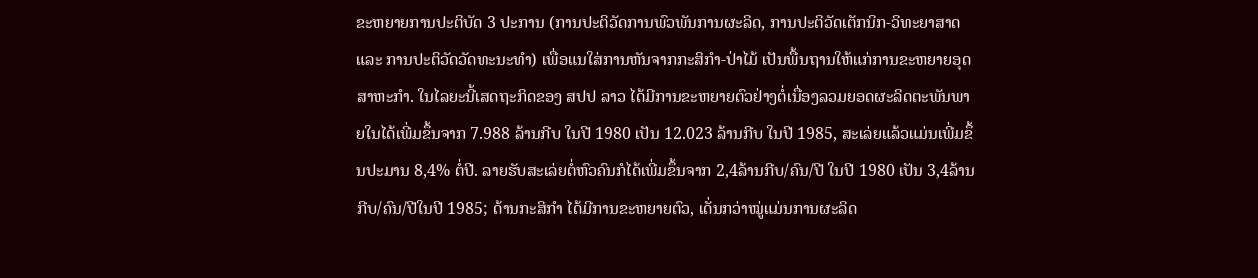ຂະຫຍາຍການປະຕິບັດ 3 ປະການ (ການປະຕິວັດການພົວພັນການຜະລິດ, ການປະຕິວັດເຕັກນິກ-ວິທະຍາສາດ ແລະ ການປະຕິວັດວັດທະນະທຳ) ເພື່ອແນໃສ່ການຫັນຈາກກະສິກຳ-ປ່າໄມ້ ເປັນພື້ນຖານໃຫ້ແກ່ການຂະຫຍາຍອຸດສາຫະກຳ. ໃນໄລຍະນີ້ເສດຖະກິດຂອງ ສປປ ລາວ ໄດ້ມີການຂະຫຍາຍຕົວຢ່າງຕໍ່ເນື່ອງລວມຍອດຜະລິດຕະພັນພາຍໃນໄດ້ເພີ່ມຂຶ້ນຈາກ 7.988 ລ້ານກີບ ໃນປີ 1980 ເປັນ 12.023 ລ້ານກີບ ໃນປີ 1985, ສະເລ່ຍແລ້ວແມ່ນເພີ່ມຂຶ້ນປະມານ 8,4% ຕໍ່ປີ. ລາຍຮັບສະເລ່ຍຕໍ່ຫົວຄົນກໍໄດ້ເພີ່ມຂຶ້ນຈາກ 2,4ລ້ານກີບ/ຄົນ/ປີ ໃນປີ 1980 ເປັນ 3,4ລ້ານກີບ/ຄົນ/ປີໃນປີ 1985; ດ້ານກະສິກຳ ໄດ້ມີການຂະຫຍາຍຕົວ, ເດັ່ນກວ່າໝູ່ແມ່ນການຜະລິດ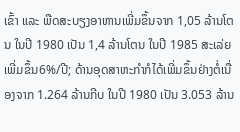ເຂົ້າ ແລະ ພືດສະບຽງອາຫານເພີ່ມຂຶ້ນຈາກ 1,05 ລ້ານໂຕນ ໃນປີ 1980 ເປັນ 1,4 ລ້ານໂຕນ ໃນປີ 1985 ສະເລ່ຍເພີ່ມຂຶ້ນ6%/ປີ; ດ້ານອຸດສາຫະກຳກໍໄດ້ເພີ່ມຂຶ້ນຢ່າງຕໍ່ເນື່ອງຈາກ 1.264 ລ້ານກີບ ໃນປີ 1980 ເປັນ 3.053 ລ້ານ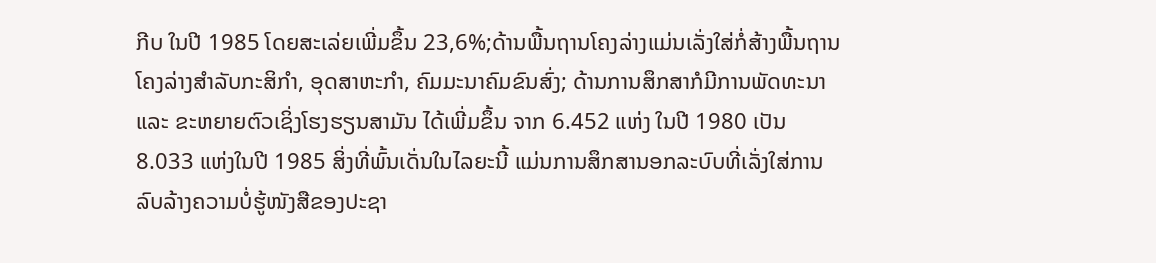ກີບ ໃນປີ 1985 ໂດຍສະເລ່ຍເພີ່ມຂຶ້ນ 23,6%;ດ້ານພື້ນຖານໂຄງລ່າງແມ່ນເລັ່ງໃສ່ກໍ່ສ້າງພື້ນຖານໂຄງລ່າງສຳລັບກະສິກຳ, ອຸດສາຫະກຳ, ຄົມມະນາຄົມຂົນສົ່ງ; ດ້ານການສຶກສາກໍມີການພັດທະນາ ແລະ ຂະຫຍາຍຕົວເຊິ່ງໂຮງຮຽນສາມັນ ໄດ້ເພີ່ມຂຶ້ນ ຈາກ 6.452 ແຫ່ງ ໃນປີ 1980 ເປັນ 8.033 ແຫ່ງໃນປີ 1985 ສິ່ງທີ່ພົ້ນເດັ່ນໃນໄລຍະນີ້ ແມ່ນການສຶກສານອກລະບົບທີ່ເລັ່ງໃສ່ການລົບລ້າງຄວາມບໍ່ຮູ້ໜັງສືຂອງປະຊາ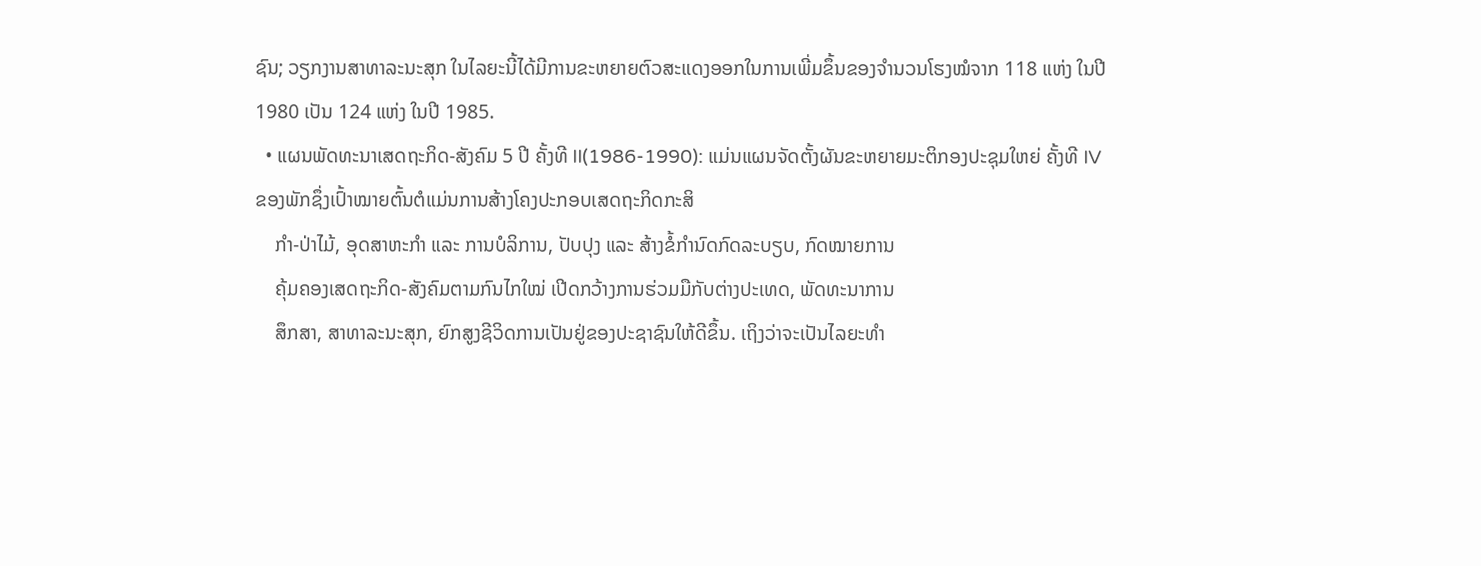ຊົນ; ວຽກງານສາທາລະນະສຸກ ໃນໄລຍະນີ້ໄດ້ມີການຂະຫຍາຍຕົວສະແດງອອກໃນການເພີ່ມຂຶ້ນຂອງຈຳນວນໂຮງໝໍຈາກ 118 ແຫ່ງ ໃນປີ 1980 ເປັນ 124 ແຫ່ງ ໃນປີ 1985.
  • ແຜນພັດທະນາເສດຖະກິດ-ສັງຄົມ 5 ປີ ຄັ້ງທີ II(1986-1990): ແມ່ນແຜນຈັດຕັ້ງຜັນຂະຫຍາຍມະຕິກອງປະຊຸມໃຫຍ່ ຄັ້ງທີ IV ຂອງພັກຊຶ່ງເປົ້າໝາຍຕົ້ນຕໍແມ່ນການສ້າງໂຄງປະກອບເສດຖະກິດກະສິ
    ກຳ-ປ່າໄມ້, ອຸດສາຫະກຳ ແລະ ການບໍລິການ, ປັບປຸງ ແລະ ສ້າງຂໍ້ກຳນົດກົດລະບຽບ, ກົດໝາຍການ
    ຄຸ້ມຄອງເສດຖະກິດ-ສັງຄົມຕາມກົນໄກໃໝ່ ເປີດກວ້າງການຮ່ວມມືກັບຕ່າງປະເທດ, ພັດທະນາການ
    ສຶກສາ, ສາທາລະນະສຸກ, ຍົກສູງຊີວິດການເປັນຢູ່ຂອງປະຊາຊົນໃຫ້ດີຂຶ້ນ. ເຖິງວ່າຈະເປັນໄລຍະທຳ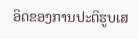ອິດຂອງການປະຕິຮູບເສ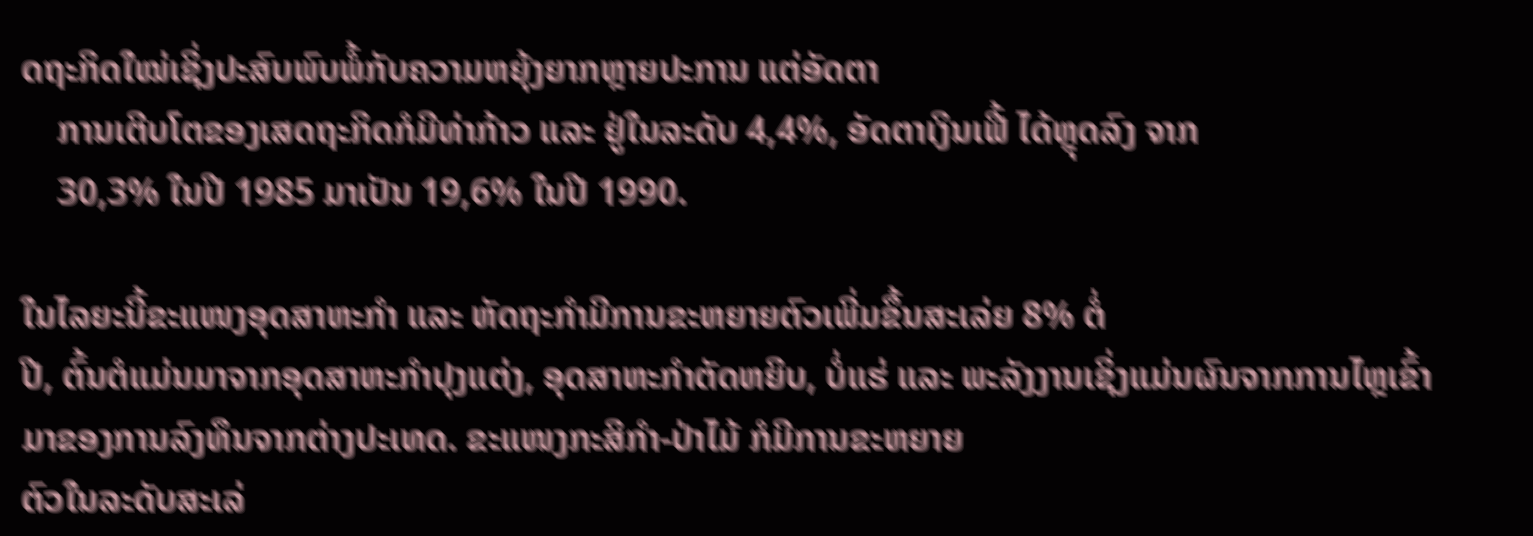ດຖະກິດໃໝ່ເຊິ່ງປະສົບພົບພໍ້ກັບຄວາມຫຍຸ້ງຍາກຫຼາຍປະການ ແຕ່ອັດຕາ
    ການເຕີບໂຕຂອງເສດຖະກິດກໍມີທ່າກ້າວ ແລະ ຢູ່ໃນລະດັບ 4,4%, ອັດຕາເງິນເຟີ້ ໄດ້ຫຼຸດລົງ ຈາກ
    30,3% ໃນປີ 1985 ມາເປັນ 19,6% ໃນປີ 1990.

ໃນໄລຍະນີ້ຂະແໜງອຸດສາຫະກຳ ແລະ ຫັດຖະກຳມີການຂະຫຍາຍຕົວເພີ່ມຂຶ້ນສະເລ່ຍ 8% ຕໍ່
ປີ, ຕົ້ນຕໍແມ່ນມາຈາກອຸດສາຫະກຳປຸງແຕ່ງ, ອຸດສາຫະກຳຕັດຫຍິບ, ບໍ່ແຮ່ ແລະ ພະລັງງານເຊິ່ງແມ່ນຜົນຈາກການໄຫຼເຂົ້າມາຂອງການລົງທຶນຈາກຕ່າງປະເທດ. ຂະແໜງກະສິກຳ-ປ່າໄມ້ ກໍມີການຂະຫຍາຍ
ຕົວໃນລະດັບສະເລ່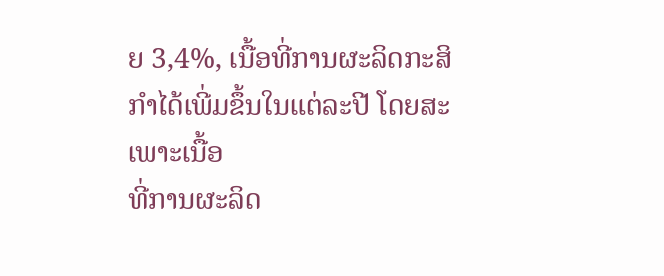ຍ 3,4%, ເນື້ອທີ່ການຜະລິດກະສິກຳໄດ້ເພີ່ມຂຶ້ນໃນແຕ່ລະປີ ໂດຍສະເພາະເນື້ອ
ທີ່ການຜະລິດ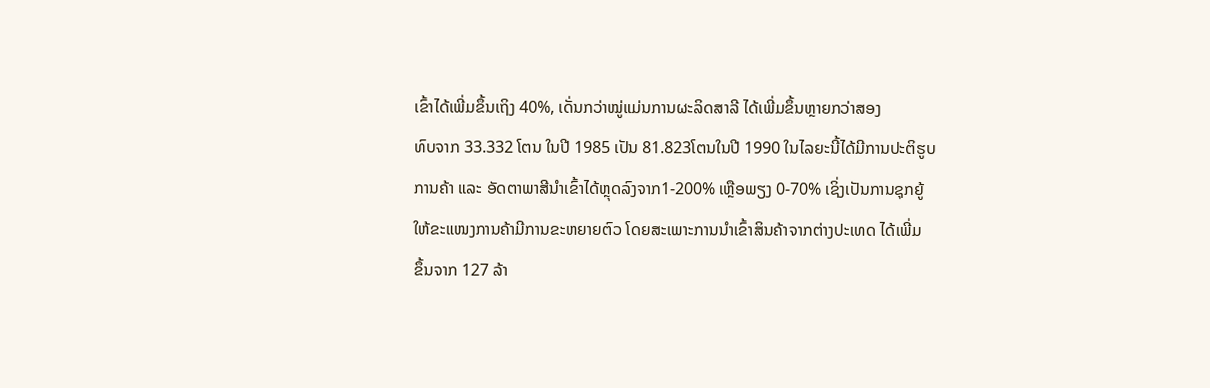ເຂົ້າໄດ້ເພີ່ມຂຶ້ນເຖິງ 40%, ເດັ່ນກວ່າໝູ່ແມ່ນການຜະລິດສາລີ ໄດ້ເພີ່ມຂຶ້ນຫຼາຍກວ່າສອງ
ທົບຈາກ 33.332 ໂຕນ ໃນປີ 1985 ເປັນ 81.823ໂຕນໃນປີ 1990 ໃນໄລຍະນີ້ໄດ້ມີການປະຕິຮູບ
ການຄ້າ ແລະ ອັດຕາພາສີນຳເຂົ້າໄດ້ຫຼຸດລົງຈາກ1-200% ເຫຼືອພຽງ 0-70% ເຊິ່ງເປັນການຊຸກຍູ້
ໃຫ້ຂະແໜງການຄ້າມີການຂະຫຍາຍຕົວ ໂດຍສະເພາະການນຳເຂົ້າສິນຄ້າຈາກຕ່າງປະເທດ ໄດ້ເພີ່ມ
ຂຶ້ນຈາກ 127 ລ້າ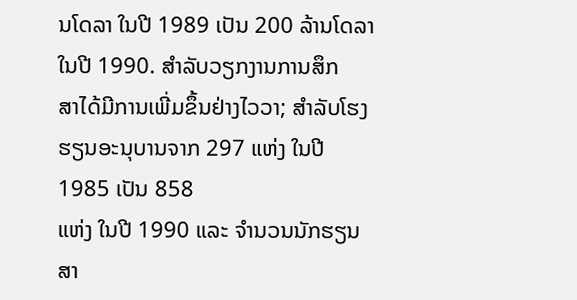ນໂດລາ ໃນປີ 1989 ເປັນ 200 ລ້ານໂດລາໃນປີ 1990. ສຳລັບວຽກງານການສຶກ
ສາໄດ້ມີການເພີ່ມຂຶ້ນຢ່າງໄວວາ; ສຳລັບໂຮງຮຽນອະນຸບານຈາກ 297 ແຫ່ງ ໃນປີ 1985 ເປັນ 858
ແຫ່ງ ໃນປີ 1990 ແລະ ຈຳນວນນັກຮຽນສາ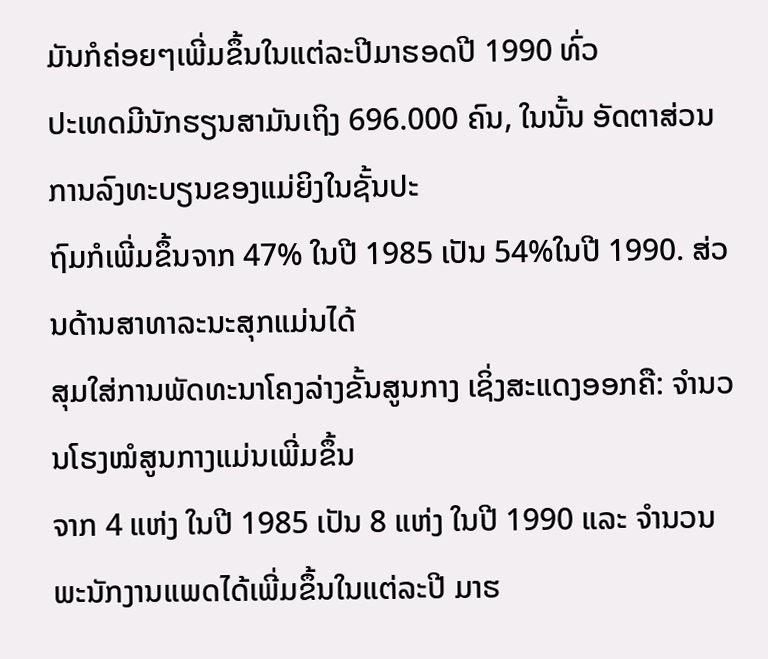ມັນກໍຄ່ອຍໆເພີ່ມຂຶ້ນໃນແຕ່ລະປີມາຮອດປີ 1990 ທົ່ວ
ປະເທດມີນັກຮຽນສາມັນເຖິງ 696.000 ຄົນ, ໃນນັ້ນ ອັດຕາສ່ວນການລົງທະບຽນຂອງແມ່ຍິງໃນຊັ້ນປະ
ຖົມກໍເພີ່ມຂຶ້ນຈາກ 47% ໃນປີ 1985 ເປັນ 54%ໃນປີ 1990. ສ່ວນດ້ານສາທາລະນະສຸກແມ່ນໄດ້
ສຸມໃສ່ການພັດທະນາໂຄງລ່າງຂັ້ນສູນກາງ ເຊິ່ງສະແດງອອກຄື: ຈຳນວນໂຮງໝໍສູນກາງແມ່ນເພີ່ມຂຶ້ນ
ຈາກ 4 ແຫ່ງ ໃນປີ 1985 ເປັນ 8 ແຫ່ງ ໃນປີ 1990 ແລະ ຈຳນວນພະນັກງານແພດໄດ້ເພີ່ມຂຶ້ນໃນແຕ່ລະປີ ມາຮ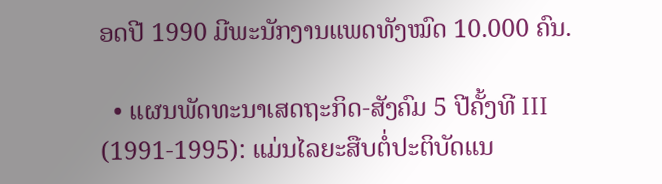ອດປີ 1990 ມີພະນັກງານແພດທັງໝົດ 10.000 ຄົນ.

  • ແຜນພັດທະນາເສດຖະກິດ-ສັງຄົມ 5 ປີຄັ້ງທີ III (1991-1995): ແມ່ນໄລຍະສືບຕໍ່ປະຕິບັດແນ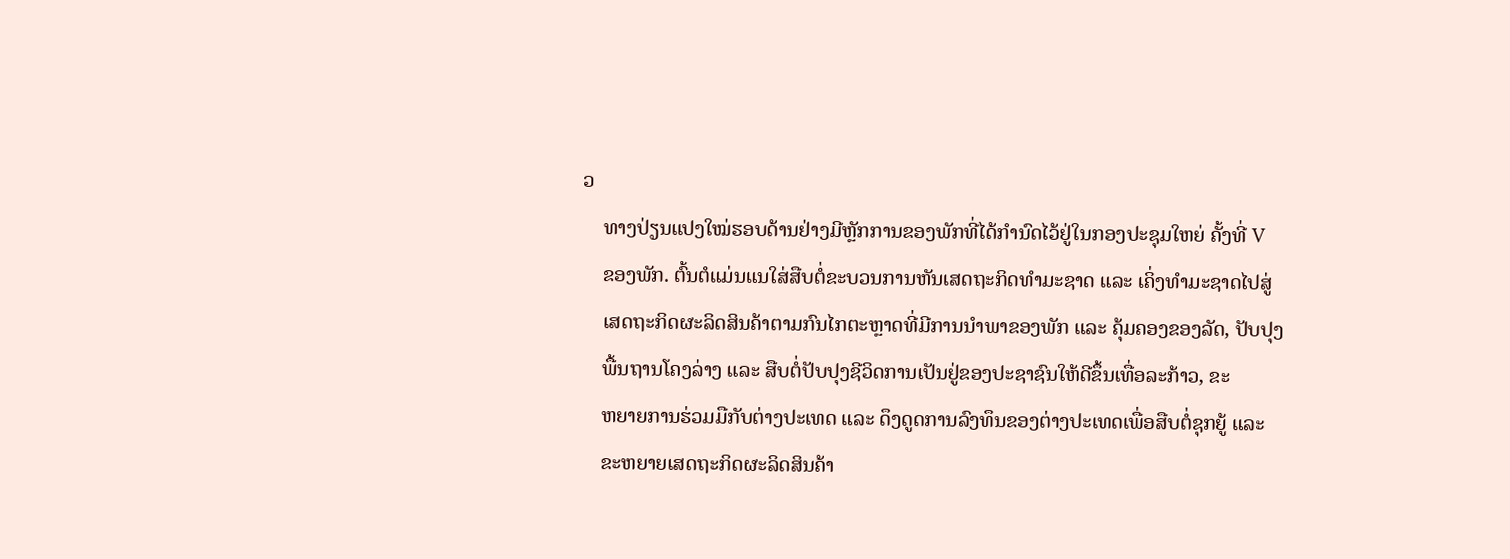ວ
    ທາງປ່ຽນແປງໃໝ່ຮອບດ້ານຢ່າງມີຫຼັກການຂອງພັກທີ່ໄດ້ກຳນົດໄວ້ຢູ່ໃນກອງປະຊຸມໃຫຍ່ ຄັ້ງທີ່ V
    ຂອງພັກ. ຕົ້ນຕໍແມ່ນແນໃສ່ສືບຕໍ່ຂະບວນການຫັນເສດຖະກິດທຳມະຊາດ ແລະ ເຄິ່ງທຳມະຊາດໄປສູ່
    ເສດຖະກິດຜະລິດສິນຄ້າຕາມກົນໄກຕະຫຼາດທີ່ມີການນຳພາຂອງພັກ ແລະ ຄຸ້ມຄອງຂອງລັດ, ປັບປຸງ
    ພື້ນຖານໂຄງລ່າງ ແລະ ສືບຕໍ່ປັບປຸງຊີວິດການເປັນຢູ່ຂອງປະຊາຊົນໃຫ້ດີຂຶ້ນເທື່ອລະກ້າວ, ຂະ
    ຫຍາຍການຮ່ວມມືກັບຕ່າງປະເທດ ແລະ ດຶງດູດການລົງທຶນຂອງຕ່າງປະເທດເພື່ອສືບຕໍ່ຊຸກຍູ້ ແລະ
    ຂະຫຍາຍເສດຖະກິດຜະລິດສິນຄ້າ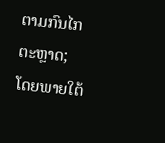ຕາມກົນໄກຕະຫຼາດ; ໂດຍພາຍໃຕ້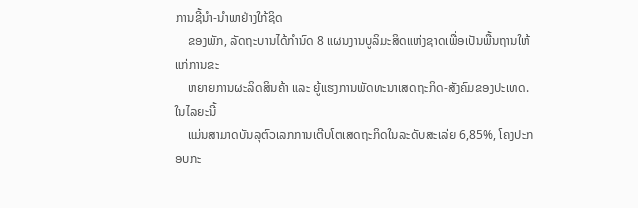ການຊີ້ນຳ-ນຳພາຢ່າງໃກ້ຊິດ
    ຂອງພັກ, ລັດຖະບານໄດ້ກຳນົດ 8 ແຜນງານບູລິມະສິດແຫ່ງຊາດເພື່ອເປັນພື້ນຖານໃຫ້ແກ່ການຂະ
    ຫຍາຍການຜະລິດສິນຄ້າ ແລະ ຍູ້ແຮງການພັດທະນາເສດຖະກິດ-ສັງຄົມຂອງປະເທດ. ໃນໄລຍະນີ້
    ແມ່ນສາມາດບັນລຸຕົວເລກການເຕີບໂຕເສດຖະກິດໃນລະດັບສະເລ່ຍ 6,85%, ໂຄງປະກອບກະ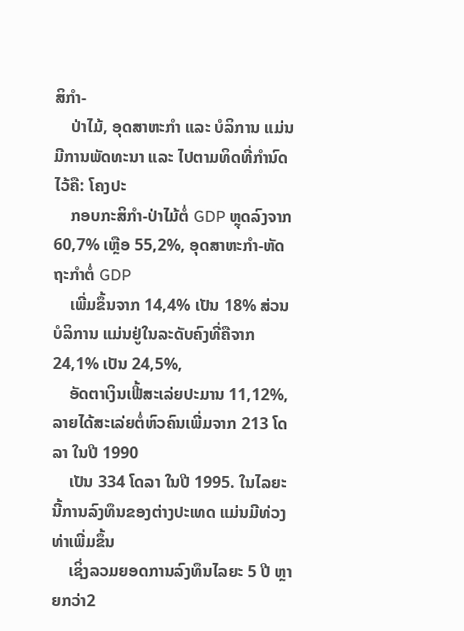ສິກຳ-
    ປ່າໄມ້, ອຸດສາຫະກຳ ແລະ ບໍລິການ ແມ່ນມີການພັດທະນາ ແລະ ໄປຕາມທິດທີ່ກຳນົດໄວ້ຄື: ໂຄງປະ
    ກອບກະສິກຳ-ປ່າໄມ້ຕໍ່ GDP ຫຼຸດລົງຈາກ 60,7% ເຫຼືອ 55,2%, ອຸດສາຫະກຳ-ຫັດຖະກຳຕໍ່ GDP
    ເພີ່ມຂຶ້ນຈາກ 14,4% ເປັນ 18% ສ່ວນບໍລິການ ແມ່ນຢູ່ໃນລະດັບຄົງທີ່ຄືຈາກ 24,1% ເປັນ 24,5%,
    ອັດຕາເງິນເຟີ້ສະເລ່ຍປະມານ 11,12%, ລາຍໄດ້ສະເລ່ຍຕໍ່ຫົວຄົນເພີ່ມຈາກ 213 ໂດລາ ໃນປີ 1990
    ເປັນ 334 ໂດລາ ໃນປີ 1995. ໃນໄລຍະນີ້ການລົງທຶນຂອງຕ່າງປະເທດ ແມ່ນມີທ່ວງທ່າເພີ່ມຂຶ້ນ
    ເຊິ່ງລວມຍອດການລົງທຶນໄລຍະ 5 ປີ ຫຼາຍກວ່າ2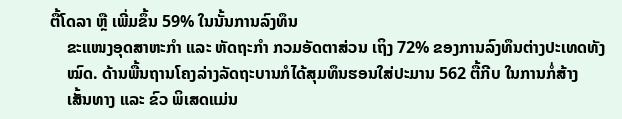ຕື້ໂດລາ ຫຼື ເພີ່ມຂຶ້ນ 59% ໃນນັ້ນການລົງທຶນ
    ຂະແໜງອຸດສາຫະກຳ ແລະ ຫັດຖະກຳ ກວມອັດຕາສ່ວນ ເຖິງ 72% ຂອງການລົງທຶນຕ່າງປະເທດທັງ
    ໝົດ. ດ້ານພື້ນຖານໂຄງລ່າງລັດຖະບານກໍໄດ້ສຸມທຶນຮອນໃສ່ປະມານ 562 ຕື້ກີບ ໃນການກໍ່ສ້າງ
    ເສັ້ນທາງ ແລະ ຂົວ ພິເສດແມ່ນ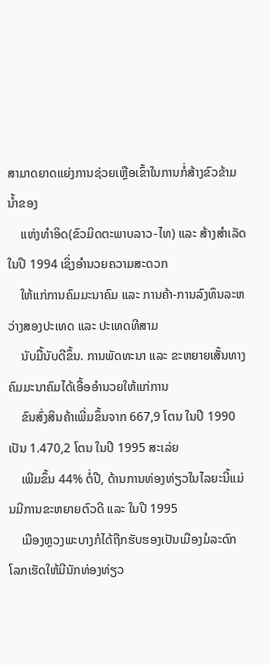ສາມາດຍາດແຍ່ງການຊ່ວຍເຫຼືອເຂົ້າໃນການກໍ່ສ້າງຂົວຂ້າມນ້ຳຂອງ
    ແຫ່ງທຳອິດ(ຂົວມິດຕະພາບລາວ-ໄທ) ແລະ ສ້າງສຳເລັດໃນປີ 1994 ເຊິ່ງອຳນວຍຄວາມສະດວກ
    ໃຫ້ແກ່ການຄົມມະນາຄົມ ແລະ ການຄ້າ-ການລົງທຶນລະຫວ່າງສອງປະເທດ ແລະ ປະເທດທີສາມ
    ນັບມື້ນັບດີຂຶ້ນ. ການພັດທະນາ ແລະ ຂະຫຍາຍເສັ້ນທາງຄົມມະນາຄົມໄດ້ເອື້ອອຳນວຍໃຫ້ແກ່ການ
    ຂົນສົ່ງສິນຄ້າເພີ່ມຂຶ້ນຈາກ 667,9 ໂຕນ ໃນປີ 1990 ເປັນ 1.470,2 ໂຕນ ໃນປີ 1995 ສະເລ່ຍ
    ເພີມຂຶ້ນ 44% ຕໍ່ປີ, ດ້ານການທ່ອງທ່ຽວໃນໄລຍະນີ້ແມ່ນມີການຂະຫຍາຍຕົວດີ ແລະ ໃນປີ 1995
    ເມືອງຫຼວງພະບາງກໍໄດ້ຖືກຮັບຮອງເປັນເມືອງມໍລະດົກໂລກເຮັດໃຫ້ມີນັກທ່ອງທ່ຽວ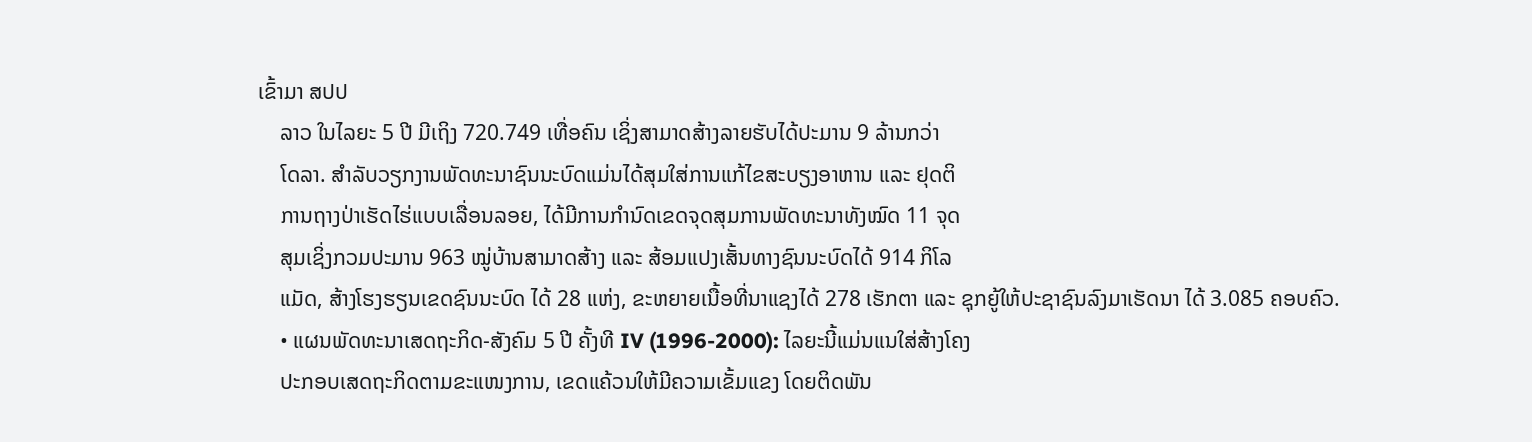ເຂົ້າມາ ສປປ
    ລາວ ໃນໄລຍະ 5 ປີ ມີເຖິງ 720.749 ເທື່ອຄົນ ເຊິ່ງສາມາດສ້າງລາຍຮັບໄດ້ປະມານ 9 ລ້ານກວ່າ
    ໂດລາ. ສຳລັບວຽກງານພັດທະນາຊົນນະບົດແມ່ນໄດ້ສຸມໃສ່ການແກ້ໄຂສະບຽງອາຫານ ແລະ ຢຸດຕິ
    ການຖາງປ່າເຮັດໄຮ່ແບບເລື່ອນລອຍ, ໄດ້ມີການກຳນົດເຂດຈຸດສຸມການພັດທະນາທັງໝົດ 11 ຈຸດ
    ສຸມເຊິ່ງກວມປະມານ 963 ໝູ່ບ້ານສາມາດສ້າງ ແລະ ສ້ອມແປງເສັ້ນທາງຊົນນະບົດໄດ້ 914 ກິໂລ
    ແມັດ, ສ້າງໂຮງຮຽນເຂດຊົນນະບົດ ໄດ້ 28 ແຫ່ງ, ຂະຫຍາຍເນື້ອທີ່ນາແຊງໄດ້ 278 ເຮັກຕາ ແລະ ຊຸກຍູ້ໃຫ້ປະຊາຊົນລົງມາເຮັດນາ ໄດ້ 3.085 ຄອບຄົວ.
    • ແຜນພັດທະນາເສດຖະກິດ-ສັງຄົມ 5 ປີ ຄັ້ງທີ IV (1996-2000): ໄລຍະນີ້ແມ່ນແນໃສ່ສ້າງໂຄງ
    ປະກອບເສດຖະກິດຕາມຂະແໜງການ, ເຂດແຄ້ວນໃຫ້ມີຄວາມເຂັ້ມແຂງ ໂດຍຕິດພັນ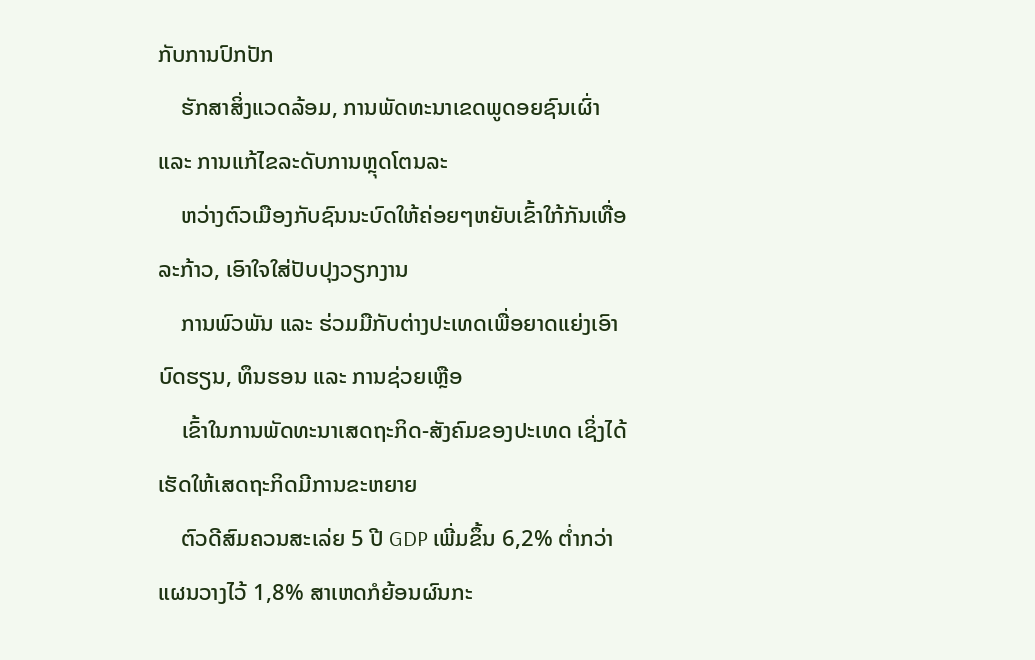ກັບການປົກປັກ
    ຮັກສາສິ່ງແວດລ້ອມ, ການພັດທະນາເຂດພູດອຍຊົນເຜົ່າ ແລະ ການແກ້ໄຂລະດັບການຫຼຸດໂຕນລະ
    ຫວ່າງຕົວເມືອງກັບຊົນນະບົດໃຫ້ຄ່ອຍໆຫຍັບເຂົ້າໃກ້ກັນເທື່ອລະກ້າວ, ເອົາໃຈໃສ່ປັບປຸງວຽກງານ
    ການພົວພັນ ແລະ ຮ່ວມມືກັບຕ່າງປະເທດເພື່ອຍາດແຍ່ງເອົາບົດຮຽນ, ທຶນຮອນ ແລະ ການຊ່ວຍເຫຼືອ
    ເຂົ້າໃນການພັດທະນາເສດຖະກິດ-ສັງຄົມຂອງປະເທດ ເຊິ່ງໄດ້ເຮັດໃຫ້ເສດຖະກິດມີການຂະຫຍາຍ
    ຕົວດີສົມຄວນສະເລ່ຍ 5 ປີ GDP ເພີ່ມຂຶ້ນ 6,2% ຕໍ່າກວ່າແຜນວາງໄວ້ 1,8% ສາເຫດກໍຍ້ອນຜົນກະ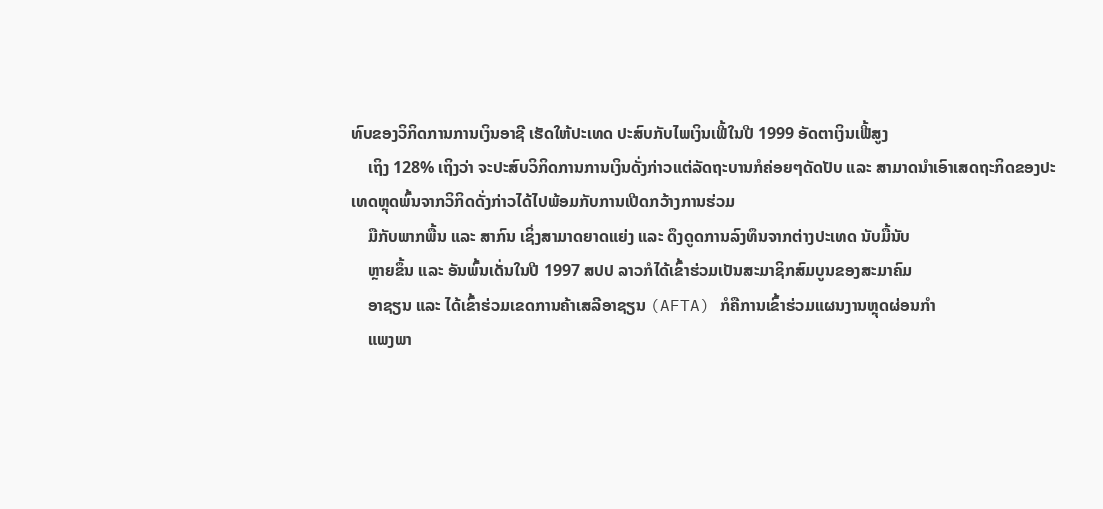ທົບຂອງວິກິດການການເງິນອາຊີ ເຮັດໃຫ້ປະເທດ ປະສົບກັບໄພເງິນເຟີ້ໃນປີ 1999 ອັດຕາເງິນເຟີ້ສູງ
    ເຖິງ 128% ເຖິງວ່າ ຈະປະສົບວິກິດການການເງິນດັ່ງກ່າວແຕ່ລັດຖະບານກໍຄ່ອຍໆດັດປັບ ແລະ ສາມາດນຳເອົາເສດຖະກິດຂອງປະເທດຫຼຸດພົ້ນຈາກວິກິດດັ່ງກ່າວໄດ້ໄປພ້ອມກັບການເປີດກວ້າງການຮ່ວມ
    ມືກັບພາກພື້ນ ແລະ ສາກົນ ເຊິ່ງສາມາດຍາດແຍ່ງ ແລະ ດຶງດູດການລົງທຶນຈາກຕ່າງປະເທດ ນັບມື້ນັບ
    ຫຼາຍຂຶ້ນ ແລະ ອັນພົ້ນເດັ່ນໃນປີ 1997 ສປປ ລາວກໍໄດ້ເຂົ້າຮ່ວມເປັນສະມາຊິກສົມບູນຂອງສະມາຄົມ
    ອາຊຽນ ແລະ ໄດ້ເຂົ້າຮ່ວມເຂດການຄ້າເສລີອາຊຽນ (AFTA) ກໍຄືການເຂົ້າຮ່ວມແຜນງານຫຼຸດຜ່ອນກຳ
    ແພງພາ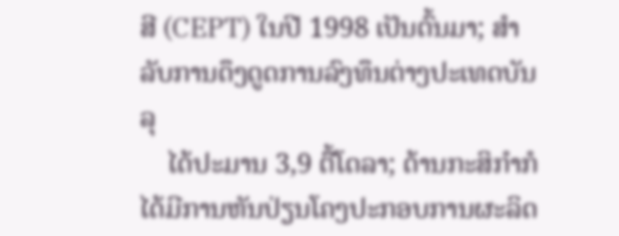ສີ (CEPT) ໃນປີ 1998 ເປັນຕົ້ນມາ; ສຳລັບການດຶງດູດການລົງທຶນຕ່າງປະເທດບັນລຸ
    ໄດ້ປະມານ 3,9 ຕື້ໂດລາ; ດ້ານກະສິກຳກໍໄດ້ມີການຫັນປ່ຽນໂຄງປະກອບການຜະລິດ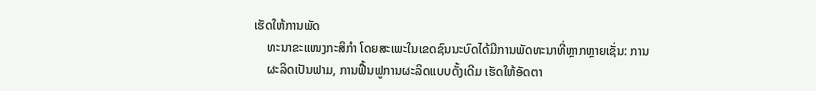ເຮັດໃຫ້ການພັດ
    ທະນາຂະແໜງກະສິກຳ ໂດຍສະເພະໃນເຂດຊົນນະບົດໄດ້ມີການພັດທະນາທີ່ຫຼາກຫຼາຍເຊັ່ນ: ການ
    ຜະລິດເປັນຟາມ, ການຟື້ນຟູການຜະລິດແບບດັ້ງເດີມ ເຮັດໃຫ້ອັດຕາ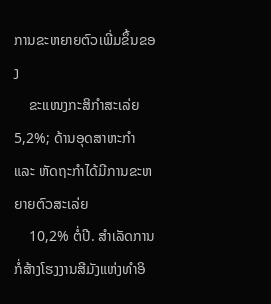ການຂະຫຍາຍຕົວເພີ່ມຂຶ້ນຂອງ
    ຂະແໜງກະສິກຳສະເລ່ຍ 5,2%; ດ້ານອຸດສາຫະກຳແລະ ຫັດຖະກຳໄດ້ມີການຂະຫຍາຍຕົວສະເລ່ຍ
    10,2% ຕໍ່ປີ. ສໍາເລັດການກໍ່ສ້າງໂຮງງານສີມັງແຫ່ງທຳອິ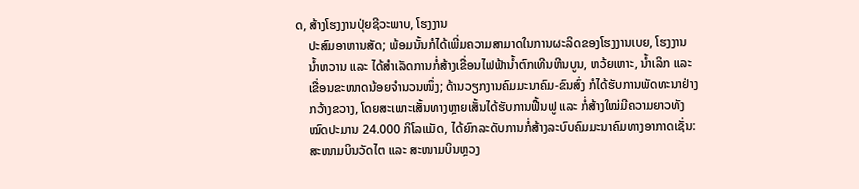ດ, ສ້າງໂຮງງານປຸ່ຍຊີວະພາບ, ໂຮງງານ
    ປະສົມອາຫານສັດ; ພ້ອມນັ້ນກໍໄດ້ເພີ່ມຄວາມສາມາດໃນການຜະລິດຂອງໂຮງງານເບຍ, ໂຮງງານ
    ນໍ້າຫວານ ແລະ ໄດ້ສຳເລັດການກໍ່ສ້າງເຂື່ອນໄຟຟ້ານໍ້າຕົກເທີນຫີນບູນ, ຫວ້ຍເຫາະ, ນໍ້າເລິກ ແລະ
    ເຂື່ອນຂະໜາດນ້ອຍຈຳນວນໜຶ່ງ; ດ້ານວຽກງານຄົມມະນາຄົມ-ຂົນສົ່ງ ກໍໄດ້ຮັບການພັດທະນາຢ່າງ
    ກວ້າງຂວາງ, ໂດຍສະເພາະເສັ້ນທາງຫຼາຍເສັ້ນໄດ້ຮັບການຟື້ນຟູ ແລະ ກໍ່ສ້າງໃໝ່ມີຄວາມຍາວທັງ
    ໝົດປະມານ 24.000 ກິໂລແມັດ, ໄດ້ຍົກລະດັບການກໍ່ສ້າງລະບົບຄົມມະນາຄົມທາງອາກາດເຊັ່ນ:
    ສະໜາມບິນວັດໄຕ ແລະ ສະໜາມບິນຫຼວງ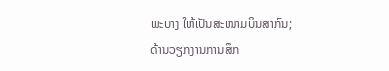ພະບາງ ໃຫ້ເປັນສະໜາມບິນສາກົນ; ດ້ານວຽກງານການສຶກ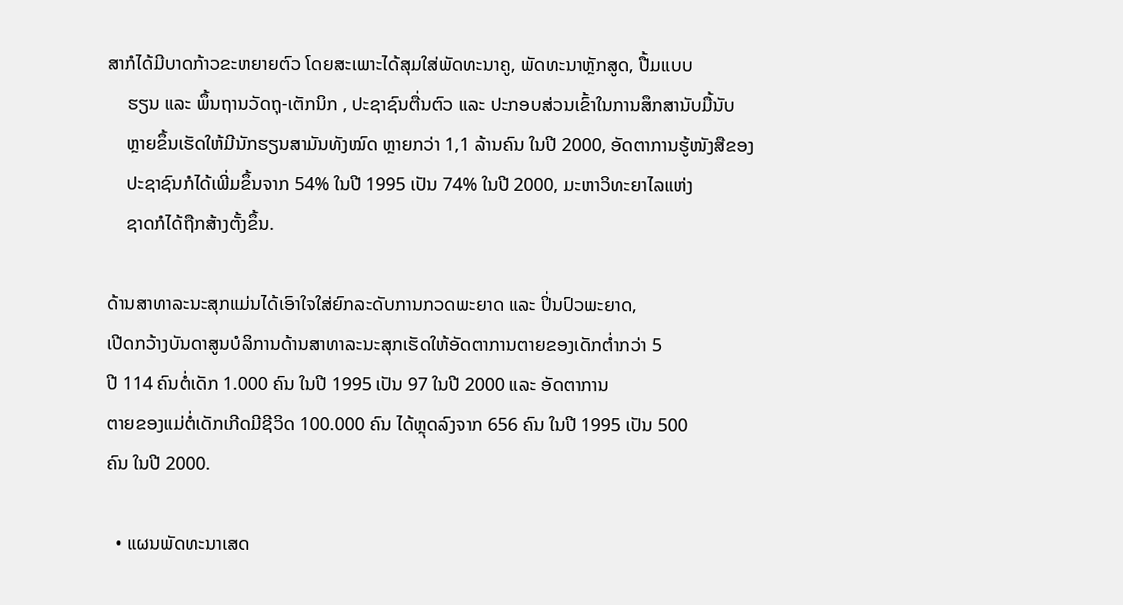ສາກໍໄດ້ມີບາດກ້າວຂະຫຍາຍຕົວ ໂດຍສະເພາະໄດ້ສຸມໃສ່ພັດທະນາຄູ, ພັດທະນາຫຼັກສູດ, ປື້ມແບບ
    ຮຽນ ແລະ ພຶ້ນຖານວັດຖຸ-ເຕັກນິກ , ປະຊາຊົນຕື່ນຕົວ ແລະ ປະກອບສ່ວນເຂົ້າໃນການສຶກສານັບມື້ນັບ
    ຫຼາຍຂຶ້ນເຮັດໃຫ້ມີນັກຮຽນສາມັນທັງໝົດ ຫຼາຍກວ່າ 1,1 ລ້ານຄົນ ໃນປີ 2000, ອັດຕາການຮູ້ໜັງສືຂອງ
    ປະຊາຊົນກໍໄດ້ເພີ່ມຂຶ້ນຈາກ 54% ໃນປີ 1995 ເປັນ 74% ໃນປີ 2000, ມະຫາວິທະຍາໄລແຫ່ງ
    ຊາດກໍໄດ້ຖືກສ້າງຕັ້ງຂຶ້ນ.

ດ້ານສາທາລະນະສຸກແມ່ນໄດ້ເອົາໃຈໃສ່ຍົກລະດັບການກວດພະຍາດ ແລະ ປິ່ນປົວພະຍາດ,
ເປີດກວ້າງບັນດາສູນບໍລິການດ້ານສາທາລະນະສຸກເຮັດໃຫ້ອັດຕາການຕາຍຂອງເດັກຕໍ່າກວ່າ 5
ປີ 114 ຄົນຕໍ່ເດັກ 1.000 ຄົນ ໃນປີ 1995 ເປັນ 97 ໃນປີ 2000 ແລະ ອັດຕາການ
ຕາຍຂອງແມ່ຕໍ່ເດັກເກີດມີຊີວິດ 100.000 ຄົນ ໄດ້ຫຼຸດລົງຈາກ 656 ຄົນ ໃນປີ 1995 ເປັນ 500
ຄົນ ໃນປີ 2000.

  • ແຜນພັດທະນາເສດ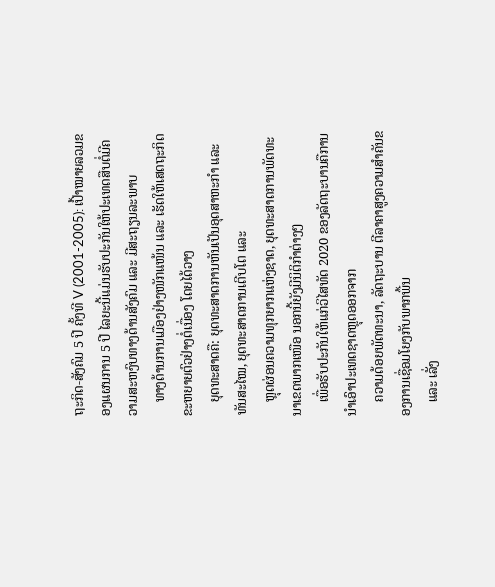ຖະກິດ-ສັງຄົມ 5 ປີ ຄັ້ງທີ V (2001-2005): ເປົ້າໝາຍລວມຂອງແຜນການ 5 ປີ ໄລຍະນີ້ແມ່ນຮັບປະກັນໃຫ້ປະເທດສືບຕໍ່ມີຄວາມສະຫງົບທາງດ້ານສັງຄົມ ແລະ ມີສະຖຽນລະພາບ
    ທາງດ້ານການເມືອງຢ່າງໜັກແໜ້ນ ແລະ ເຮັດໃຫ້ເສດຖະກິດຂະຫຍາຍຕົວຢ່າງຕໍ່ເນື່ອງ ໂດຍໄດ້ວາງ
    ຍຸດທະສາດຄື: ຍຸດທະສາດການຫັນເປັນອຸດສາຫະກຳ ແລະ ທັນສະໄໝ, ຍຸດທະສາດການເຕີບໂຕ ແລະ
    ຫຼຸດຜ່ອນຄວາມທຸກຍາກແຫ່ງຊາດ, ຍຸດທະສາດການພັດທະນາເຂດພາກເໜືອ ນອກນີ້ຍັງມີນິຕິກຳຕ່າງໆ
    ເພື່ອຮັບປະກັນໃຫ້ແກ່ວິໄສທັດ 2020 ຂອງລັດຖະບານຄືການນຳເອົາປະເທດຊາດຫຼຸດອອກຈາກ
    ຄວາມດ້ອຍພັດທະນາ, ລັດຖະບານ ຕີລາຄາສູງຄວາມສຳຄັນຂອງການເຊື່ອມໂຍງກັບພາກພື້ນ
    ແລະ ເລັ່ງ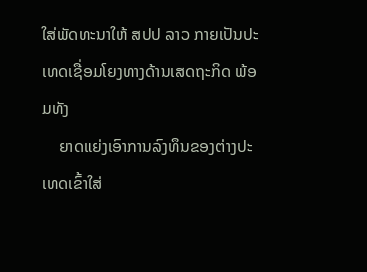ໃສ່ພັດທະນາໃຫ້ ສປປ ລາວ ກາຍເປັນປະເທດເຊື່ອມໂຍງທາງດ້ານເສດຖະກິດ ພ້ອມທັງ
    ຍາດແຍ່ງເອົາການລົງທຶນຂອງຕ່າງປະເທດເຂົ້າໃສ່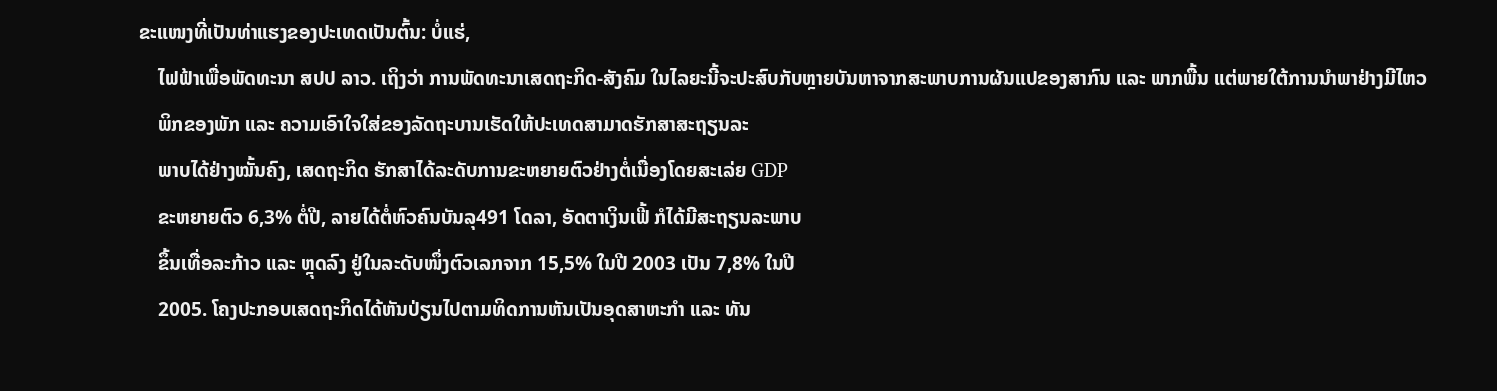ຂະແໜງທີ່ເປັນທ່າແຮງຂອງປະເທດເປັນຕົ້ນ: ບໍ່ແຮ່,
    ໄຟຟ້າເພື່ອພັດທະນາ ສປປ ລາວ. ເຖິງວ່າ ການພັດທະນາເສດຖະກິດ-ສັງຄົມ ໃນໄລຍະນີ້ຈະປະສົບກັບຫຼາຍບັນຫາຈາກສະພາບການຜັນແປຂອງສາກົນ ແລະ ພາກພື້ນ ແຕ່ພາຍໃຕ້ການນຳພາຢ່າງມີໄຫວ
    ພິກຂອງພັກ ແລະ ຄວາມເອົາໃຈໃສ່ຂອງລັດຖະບານເຮັດໃຫ້ປະເທດສາມາດຮັກສາສະຖຽນລະ
    ພາບໄດ້ຢ່າງໝັ້ນຄົງ, ເສດຖະກິດ ຮັກສາໄດ້ລະດັບການຂະຫຍາຍຕົວຢ່າງຕໍ່ເນື່ອງໂດຍສະເລ່ຍ GDP
    ຂະຫຍາຍຕົວ 6,3% ຕໍ່ປີ, ລາຍໄດ້ຕໍ່ຫົວຄົນບັນລຸ491 ໂດລາ, ອັດຕາເງິນເຟີ້ ກໍໄດ້ມີສະຖຽນລະພາບ
    ຂຶ້ນເທື່ອລະກ້າວ ແລະ ຫຼຸດລົງ ຢູ່ໃນລະດັບໜຶ່ງຕົວເລກຈາກ 15,5% ໃນປີ 2003 ເປັນ 7,8% ໃນປີ
    2005. ໂຄງປະກອບເສດຖະກິດໄດ້ຫັນປ່ຽນໄປຕາມທິດການຫັນເປັນອຸດສາຫະກຳ ແລະ ທັນ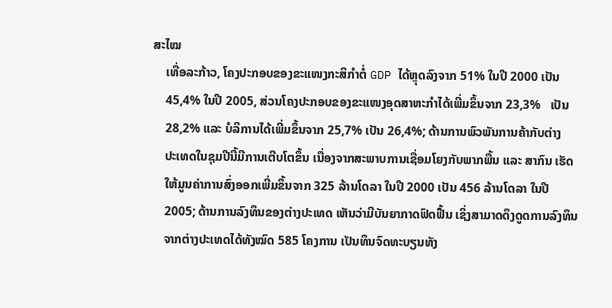ສະໄໝ
    ເທື່ອລະກ້າວ, ໂຄງປະກອບຂອງຂະແໜງກະສິກຳຕໍ່ GDP ໄດ້ຫຼຸດລົງຈາກ 51% ໃນປີ 2000 ເປັນ
    45,4% ໃນປີ 2005, ສ່ວນໂຄງປະກອບຂອງຂະແໜງອຸດສາຫະກຳໄດ້ເພີ່ມຂຶ້ນຈາກ 23,3%   ເປັນ
    28,2% ແລະ ບໍລິການໄດ້ເພີ່ມຂຶ້ນຈາກ 25,7% ເປັນ 26,4%; ດ້ານການພົວພັນການຄ້າກັບຕ່າງ
    ປະເທດໃນຊຸມປີນີ້ມີການເຕີບໂຕຂຶ້ນ ເນື່ອງຈາກສະພາບການເຊື່ອມໂຍງກັບພາກພື້ນ ແລະ ສາກົນ ເຮັດ
    ໃຫ້ມູນຄ່າການສົ່ງອອກເພີ່ມຂຶ້ນຈາກ 325 ລ້ານໂດລາ ໃນປີ 2000 ເປັນ 456 ລ້ານໂດລາ ໃນປີ
    2005; ດ້ານການລົງທຶນຂອງຕ່າງປະເທດ ເຫັນວ່າມີບັນຍາກາດຟົດຟື້ນ ເຊິ່ງສາມາດດຶງດູດການລົງທຶນ
    ຈາກຕ່າງປະເທດໄດ້ທັງໝົດ 585 ໂຄງການ ເປັນທຶນຈົດທະບຽນທັງ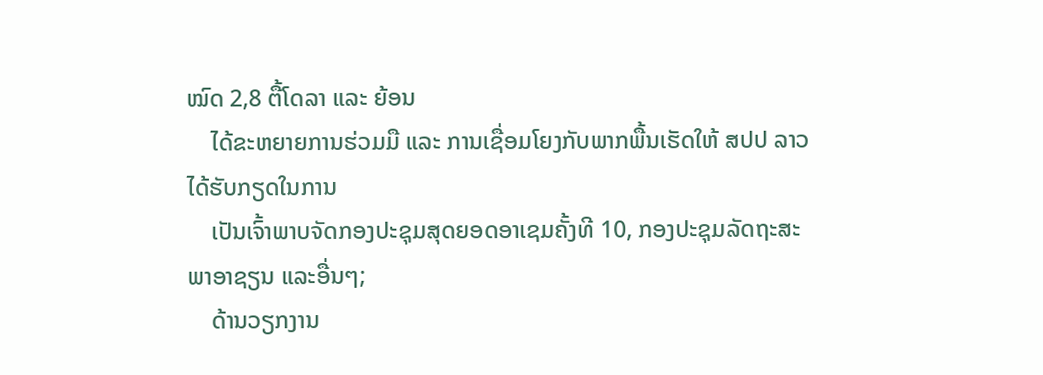ໝົດ 2,8 ຕື້ໂດລາ ແລະ ຍ້ອນ
    ໄດ້ຂະຫຍາຍການຮ່ວມມື ແລະ ການເຊື່ອມໂຍງກັບພາກພື້ນເຮັດໃຫ້ ສປປ ລາວ ໄດ້ຮັບກຽດໃນການ
    ເປັນເຈົ້າພາບຈັດກອງປະຊຸມສຸດຍອດອາເຊມຄັ້ງທີ 10, ກອງປະຊຸມລັດຖະສະພາອາຊຽນ ແລະອື່ນໆ;
    ດ້ານວຽກງານ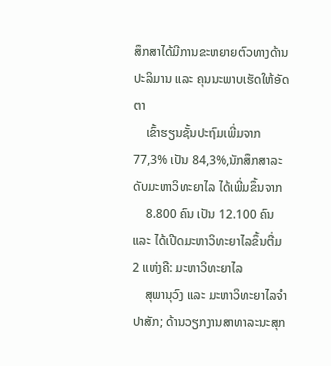ສຶກສາໄດ້ມີການຂະຫຍາຍຕົວທາງດ້ານປະລິມານ ແລະ ຄຸນນະພາບເຮັດໃຫ້ອັດຕາ
    ເຂົ້າຮຽນຊັ້ນປະຖົມເພີ່ມຈາກ 77,3% ເປັນ 84,3%,ນັກສຶກສາລະດັບມະຫາວິທະຍາໄລ ໄດ້ເພີ່ມຂຶ້ນຈາກ
    8.800 ຄົນ ເປັນ 12.100 ຄົນ ແລະ ໄດ້ເປີດມະຫາວິທະຍາໄລຂຶ້ນຕື່ມ 2 ແຫ່ງຄື: ມະຫາວິທະຍາໄລ
    ສຸພານຸວົງ ແລະ ມະຫາວິທະຍາໄລຈຳປາສັກ; ດ້ານວຽກງານສາທາລະນະສຸກ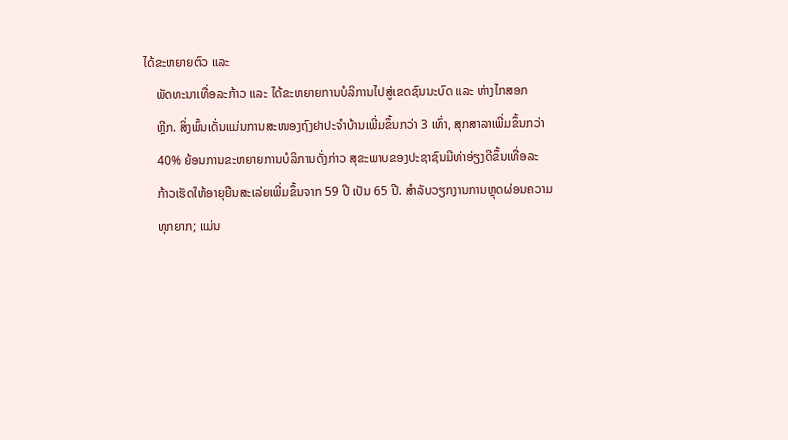ໄດ້ຂະຫຍາຍຕົວ ແລະ
    ພັດທະນາເທື່ອລະກ້າວ ແລະ ໄດ້ຂະຫຍາຍການບໍລິການໄປສູ່ເຂດຊົນນະບົດ ແລະ ຫ່າງໄກສອກ
    ຫຼີກ. ສິ່ງພົ້ນເດັ່ນແມ່ນການສະໜອງຖົງຢາປະຈຳບ້ານເພີ່ມຂຶ້ນກວ່າ 3 ເທົ່າ, ສຸກສາລາເພີ່ມຂຶ້ນກວ່າ
    40% ຍ້ອນການຂະຫຍາຍການບໍລິການດັ່ງກ່າວ ສຸຂະພາບຂອງປະຊາຊົນມີທ່າອ່ຽງດີຂຶ້ນເທື່ອລະ
    ກ້າວເຮັດໃຫ້ອາຍຸຍືນສະເລ່ຍເພີ່ມຂຶ້ນຈາກ 59 ປີ ເປັນ 65 ປີ. ສຳລັບວຽກງານການຫຼຸດຜ່ອນຄວາມ
    ທຸກຍາກ; ແມ່ນ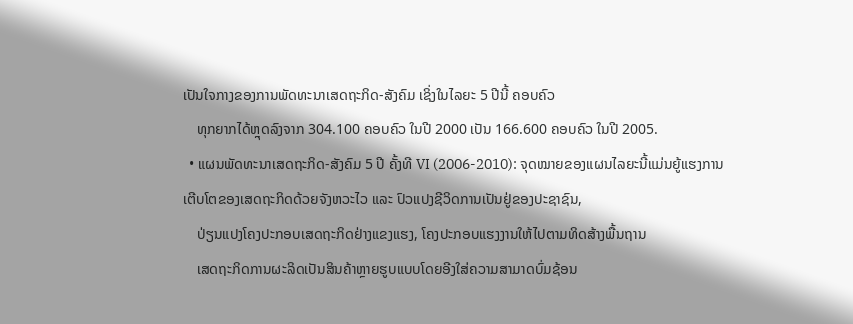ເປັນໃຈກາງຂອງການພັດທະນາເສດຖະກິດ-ສັງຄົມ ເຊິ່ງໃນໄລຍະ 5 ປີນີ້ ຄອບຄົວ
    ທຸກຍາກໄດ້ຫຼຸດລົງຈາກ 304.100 ຄອບຄົວ ໃນປີ 2000 ເປັນ 166.600 ຄອບຄົວ ໃນປີ 2005.
  • ແຜນພັດທະນາເສດຖະກິດ-ສັງຄົມ 5 ປີ ຄັ້ງທີ VI (2006-2010): ຈຸດໝາຍຂອງແຜນໄລຍະນີ້ແມ່ນຍູ້ແຮງການເຕີບໂຕຂອງເສດຖະກິດດ້ວຍຈັງຫວະໄວ ແລະ ປົວແປງຊີວິດການເປັນຢູ່ຂອງປະຊາຊົນ,
    ປ່ຽນແປງໂຄງປະກອບເສດຖະກິດຢ່າງແຂງແຮງ, ໂຄງປະກອບແຮງງານໃຫ້ໄປຕາມທິດສ້າງພື້ນຖານ
    ເສດຖະກິດການຜະລິດເປັນສິນຄ້າຫຼາຍຮູບແບບໂດຍອີງໃສ່ຄວາມສາມາດບົ່ມຊ້ອນ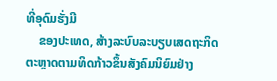ທີ່ອຸດົມຮັ່ງມີ
    ຂອງປະເທດ, ສ້າງລະບົບລະບຽບເສດຖະກິດຕະຫຼາດຕາມທິດກ້າວຂຶ້ນສັງຄົມນິຍົມຢ່າງ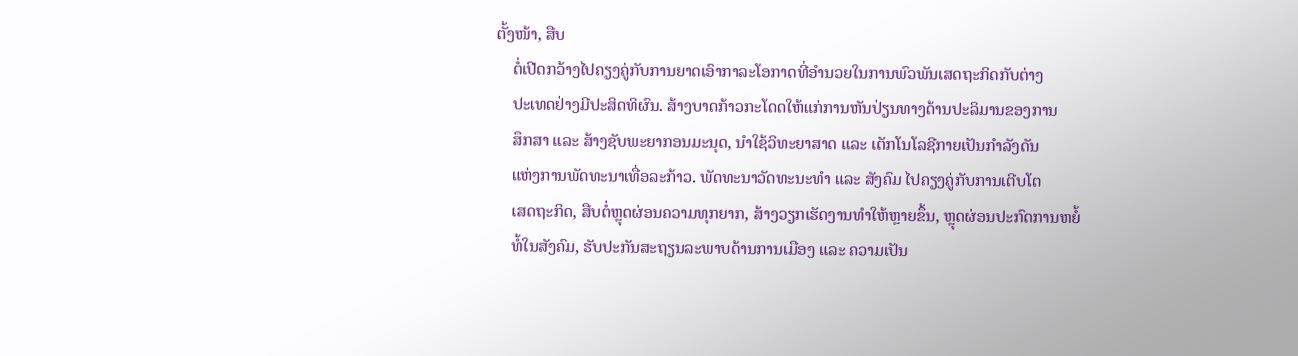ຕັ້ງໜ້າ, ສືບ
    ຕໍ່ເປີດກວ້າງໄປຄຽງຄູ່ກັບການຍາດເອົາກາລະໂອກາດທີ່ອຳນວຍໃນການພົວພັນເສດຖະກິດກັບຕ່າງ
    ປະເທດຢ່າງມີປະສິດທິຜົນ. ສ້າງບາດກ້າວກະໂດດໃຫ້ແກ່ການຫັນປ່ຽນທາງດ້ານປະລິມານຂອງການ
    ສຶກສາ ແລະ ສ້າງຊັບພະຍາກອນມະນຸດ, ນຳໃຊ້ວິທະຍາສາດ ແລະ ເຕັກໂນໂລຊີກາຍເປັນກຳລັງດັນ
    ແຫ່ງການພັດທະນາເທື່ອລະກ້າວ. ພັດທະນາວັດທະນະທຳ ແລະ ສັງຄົມ ໄປຄຽງຄູ່ກັບການເຕີບໂຕ
    ເສດຖະກິດ, ສືບຕໍ່ຫຼຸດຜ່ອນຄວາມທຸກຍາກ, ສ້າງວຽກເຮັດງານທຳໃຫ້ຫຼາຍຂຶ້ນ, ຫຼຸດຜ່ອນປະກົດການຫຍໍ້
    ທໍ້ໃນສັງຄົມ, ຮັບປະກັນສະຖຽນລະພາບດ້ານການເມືອງ ແລະ ຄວາມເປັນ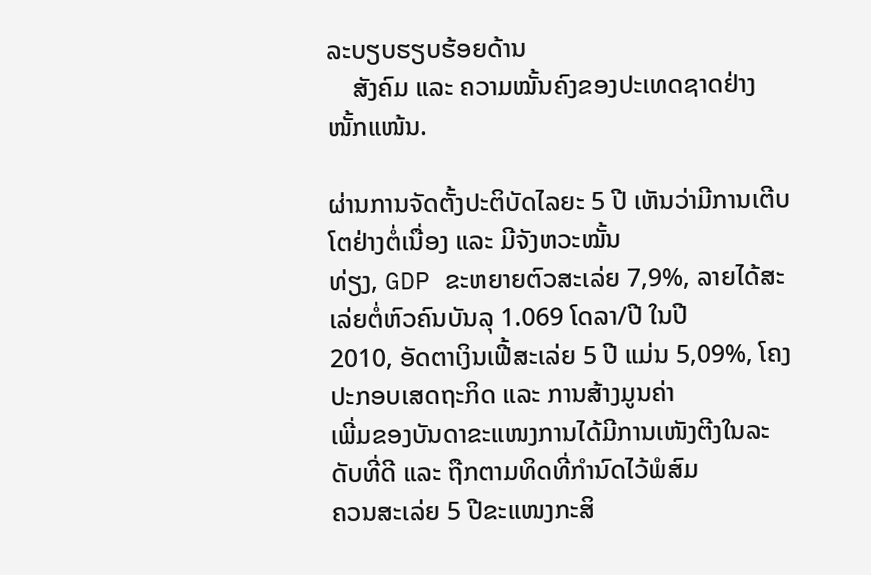ລະບຽບຮຽບຮ້ອຍດ້ານ
    ສັງຄົມ ແລະ ຄວາມໝັ້ນຄົງຂອງປະເທດຊາດຢ່າງໜັ້ກແໜ້ນ.

ຜ່ານການຈັດຕັ້ງປະຕິບັດໄລຍະ 5 ປີ ເຫັນວ່າມີການເຕີບໂຕຢ່າງຕໍ່ເນື່ອງ ແລະ ມີຈັງຫວະໝັ້ນ
ທ່ຽງ, GDP ຂະຫຍາຍຕົວສະເລ່ຍ 7,9%, ລາຍໄດ້ສະເລ່ຍຕໍ່ຫົວຄົນບັນລຸ 1.069 ໂດລາ/ປີ ໃນປີ
2010, ອັດຕາເງິນເຟີ້ສະເລ່ຍ 5 ປີ ແມ່ນ 5,09%, ໂຄງປະກອບເສດຖະກິດ ແລະ ການສ້າງມູນຄ່າ
ເພີ່ມຂອງບັນດາຂະແໜງການໄດ້ມີການເໜັງຕີງໃນລະດັບທີ່ດີ ແລະ ຖືກຕາມທິດທີ່ກຳນົດໄວ້ພໍສົມ
ຄວນສະເລ່ຍ 5 ປີຂະແໜງກະສິ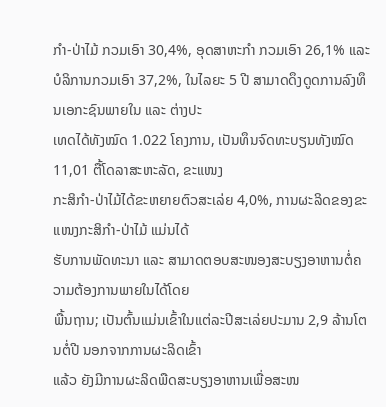ກຳ-ປ່າໄມ້ ກວມເອົາ 30,4%, ອຸດສາຫະກຳ ກວມເອົາ 26,1% ແລະ
ບໍລິການກວມເອົາ 37,2%, ໃນໄລຍະ 5 ປີ ສາມາດດຶງດູດການລົງທຶນເອກະຊົນພາຍໃນ ແລະ ຕ່າງປະ
ເທດໄດ້ທັງໝົດ 1.022 ໂຄງການ, ເປັນທຶນຈົດທະບຽນທັງໝົດ 11,01 ຕື້ໂດລາສະຫະລັດ, ຂະແໜງ
ກະສິກຳ-ປ່າໄມ້ໄດ້ຂະຫຍາຍຕົວສະເລ່ຍ 4,0%, ການຜະລິດຂອງຂະແໜງກະສິກຳ-ປ່າໄມ້ ແມ່ນໄດ້
ຮັບການພັດທະນາ ແລະ ສາມາດຕອບສະໜອງສະບຽງອາຫານຕໍ່ຄວາມຕ້ອງການພາຍໃນໄດ້ໂດຍ
ພື້ນຖານ; ເປັນຕົ້ນແມ່ນເຂົ້າໃນແຕ່ລະປີສະເລ່ຍປະມານ 2,9 ລ້ານໂຕນຕໍ່ປີ ນອກຈາກການຜະລິດເຂົ້າ
ແລ້ວ ຍັງມີການຜະລິດພືດສະບຽງອາຫານເພື່ອສະໜ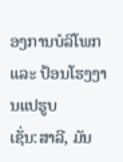ອງການບໍລິໂພກ ແລະ ປ້ອນໂຮງງານແປຮູບ
ເຊັ່ນ:ສາລີ, ມັນ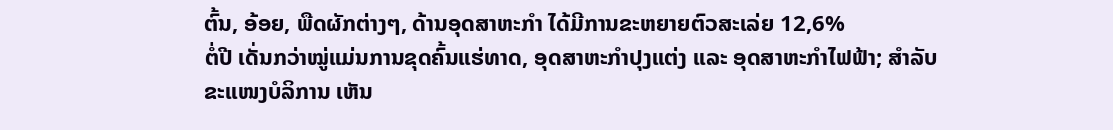ຕົ້ນ, ອ້ອຍ, ພືດຜັກຕ່າງໆ, ດ້ານອຸດສາຫະກຳ ໄດ້ມີການຂະຫຍາຍຕົວສະເລ່ຍ 12,6%
ຕໍ່ປີ ເດັ່ນກວ່າໝູ່ແມ່ນການຂຸດຄົ້ນແຮ່ທາດ, ອຸດສາຫະກຳປຸງແຕ່ງ ແລະ ອຸດສາຫະກຳໄຟຟ້າ; ສຳລັບ
ຂະແໜງບໍລິການ ເຫັນ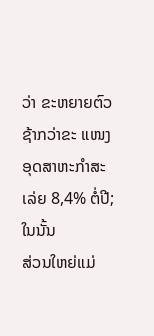ວ່າ ຂະຫຍາຍຕົວຊ້າກວ່າຂະ ແໜງອຸດສາຫະກຳສະເລ່ຍ 8,4% ຕໍ່ປີ; ໃນນັ້ນ
ສ່ວນໃຫຍ່ແມ່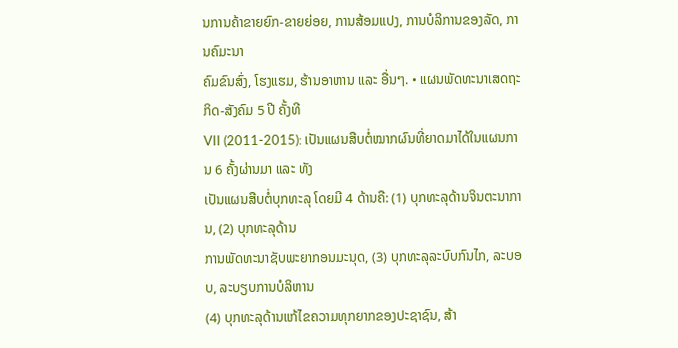ນການຄ້າຂາຍຍົກ-ຂາຍຍ່ອຍ, ການສ້ອມແປງ, ການບໍລິການຂອງລັດ, ການຄົມະນາ
ຄົມຂົນສົ່ງ, ໂຮງແຮມ, ຮ້ານອາຫານ ແລະ ອື່ນໆ. • ແຜນພັດທະນາເສດຖະກິດ-ສັງຄົມ 5 ປີ ຄັ້ງທີ
VII (2011-2015): ເປັນແຜນສືບຕໍ່ໝາກຜົນທີ່ຍາດມາໄດ້ໃນແຜນການ 6 ຄັ້ງຜ່ານມາ ແລະ ທັງ
ເປັນແຜນສືບຕໍ່ບຸກທະລຸ ໂດຍມີ 4 ດ້ານຄື: (1) ບຸກທະລຸດ້ານຈິນຕະນາການ, (2) ບຸກທະລຸດ້ານ
ການພັດທະນາຊັບພະຍາກອນມະນຸດ, (3) ບຸກທະລຸລະບົບກົນໄກ, ລະບອບ, ລະບຽບການບໍລິຫານ
(4) ບຸກທະລຸດ້ານແກ້ໄຂຄວາມທຸກຍາກຂອງປະຊາຊົນ, ສ້າ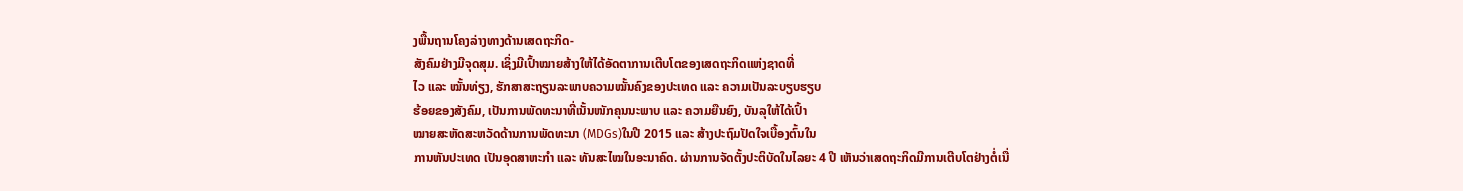ງພື້ນຖານໂຄງລ່າງທາງດ້ານເສດຖະກິດ-
ສັງຄົມຢ່າງມີຈຸດສຸມ. ເຊິ່ງມີເປົ້າໝາຍສ້າງໃຫ້ໄດ້ອັດຕາການເຕີບໂຕຂອງເສດຖະກິດແຫ່ງຊາດທີ່
ໄວ ແລະ ໝັ້ນທ່ຽງ, ຮັກສາສະຖຽນລະພາບຄວາມໝັ້ນຄົງຂອງປະເທດ ແລະ ຄວາມເປັນລະບຽບຮຽບ
ຮ້ອຍຂອງສັງຄົມ, ເປັນການພັດທະນາທີ່ເນັ້ນໜັກຄຸນນະພາບ ແລະ ຄວາມຍືນຍົງ, ບັນລຸໃຫ້ໄດ້ເປົ້າ
ໝາຍສະຫັດສະຫວັດດ້ານການພັດທະນາ (MDGs)ໃນປີ 2015 ແລະ ສ້າງປະຖົມປັດໃຈເບື້ອງຕົ້ນໃນ
ການຫັນປະເທດ ເປັນອຸດສາຫະກຳ ແລະ ທັນສະໄໝໃນອະນາຄົດ. ຜ່ານການຈັດຕັ້ງປະຕິບັດໃນໄລຍະ 4 ປີ ເຫັນວ່າເສດຖະກິດມີການເຕີບໂຕຢ່າງຕໍ່ເນື່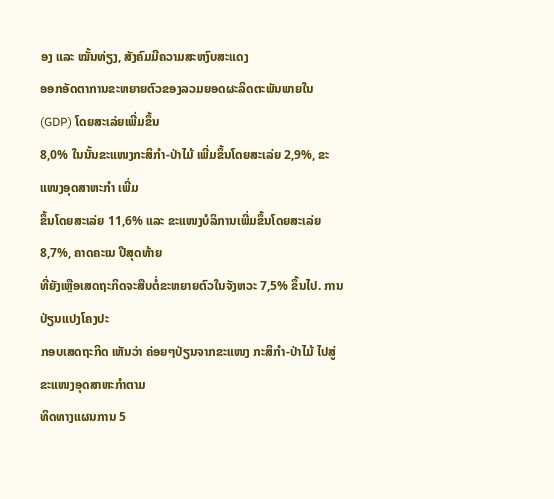ອງ ແລະ ໝັ້ນທ່ຽງ, ສັງຄົມມີຄວາມສະຫງົບສະແດງ
ອອກອັດຕາການຂະຫຍາຍຕົວຂອງລວມຍອດຜະລິດຕະພັນພາຍໃນ (GDP) ໂດຍສະເລ່ຍເພີ່ມຂຶ້ນ
8,0% ໃນນັ້ນຂະແໜງກະສິກຳ-ປ່າໄມ້ ເພີ່ມຂຶ້ນໂດຍສະເລ່ຍ 2,9%, ຂະແໜງອຸດສາຫະກຳ ເພີ່ມ
ຂຶ້ນໂດຍສະເລ່ຍ 11,6% ແລະ ຂະແໜງບໍລິການເພີ່ມຂຶ້ນໂດຍສະເລ່ຍ 8,7%, ຄາດຄະເນ ປີສຸດທ້າຍ
ທີ່ຍັງເຫຼືອເສດຖະກິດຈະສືບຕໍ່ຂະຫຍາຍຕົວໃນຈັງຫວະ 7,5% ຂຶ້ນໄປ. ການປ່ຽນແປງໂຄງປະ
ກອບເສດຖະກິດ ເຫັນວ່າ ຄ່ອຍໆປ່ຽນຈາກຂະແໜງ ກະສິກຳ-ປ່າໄມ້ ໄປສູ່ຂະແໜງອຸດສາຫະກຳຕາມ
ທິດທາງແຜນການ 5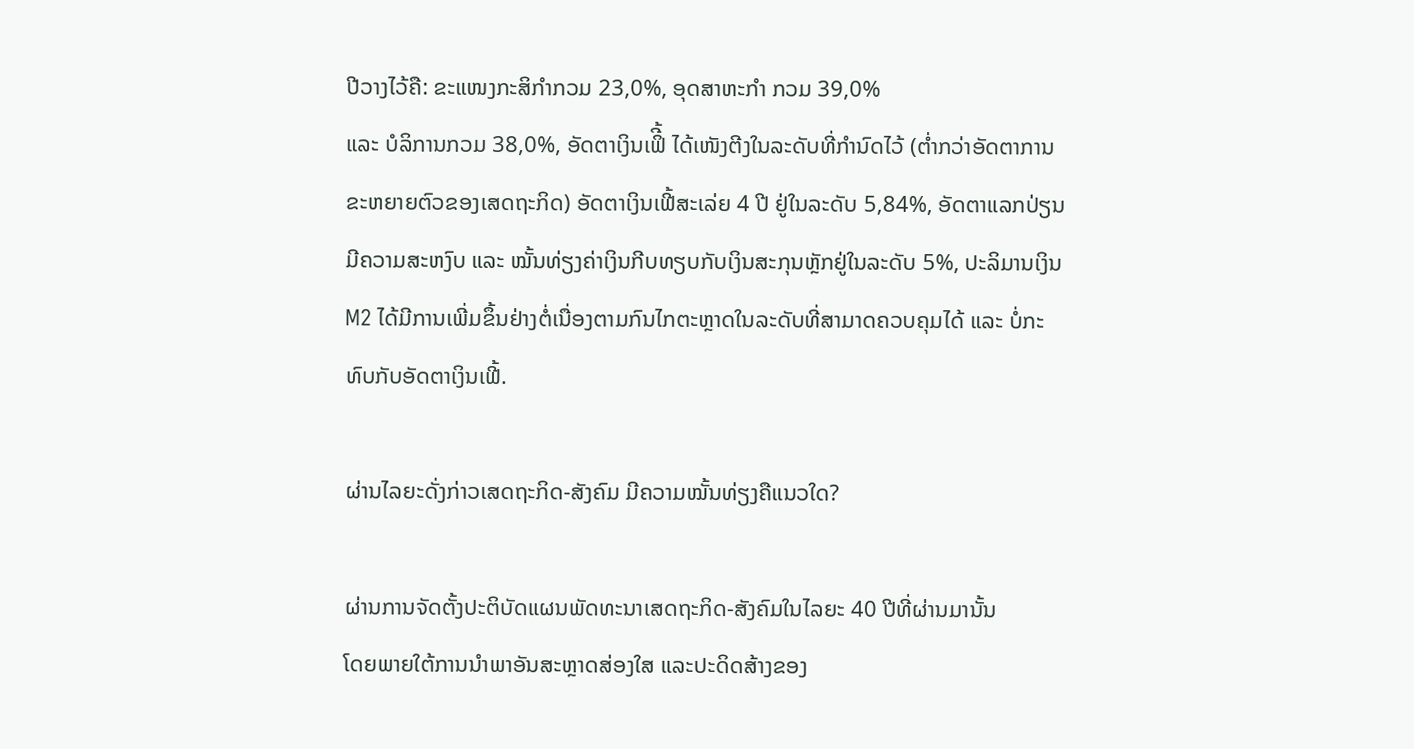ປີວາງໄວ້ຄື: ຂະແໜງກະສິກຳກວມ 23,0%, ອຸດສາຫະກຳ ກວມ 39,0%
ແລະ ບໍລິການກວມ 38,0%, ອັດຕາເງິນເຟິີ້ ໄດ້ເໜັງຕີງໃນລະດັບທີ່ກຳນົດໄວ້ (ຕໍ່າກວ່າອັດຕາການ
ຂະຫຍາຍຕົວຂອງເສດຖະກິດ) ອັດຕາເງິນເຟີ້ສະເລ່ຍ 4 ປີ ຢູ່ໃນລະດັບ 5,84%, ອັດຕາແລກປ່ຽນ
ມີຄວາມສະຫງົບ ແລະ ໝັ້ນທ່ຽງຄ່າເງິນກີບທຽບກັບເງິນສະກຸນຫຼັກຢູ່ໃນລະດັບ 5%, ປະລິມານເງິນ
M2 ໄດ້ມີການເພີ່ມຂຶ້ນຢ່າງຕໍ່ເນື່ອງຕາມກົນໄກຕະຫຼາດໃນລະດັບທີ່ສາມາດຄວບຄຸມໄດ້ ແລະ ບໍ່ກະ
ທົບກັບອັດຕາເງິນເຟີ້.

ຜ່ານໄລຍະດັ່ງກ່າວເສດຖະກິດ-ສັງຄົມ ມີຄວາມໝັ້ນທ່ຽງຄືແນວໃດ?

ຜ່ານການຈັດຕັ້ງປະຕິບັດແຜນພັດທະນາເສດຖະກິດ-ສັງຄົມໃນໄລຍະ 40 ປີທີ່ຜ່ານມານັ້ນ
ໂດຍພາຍໃຕ້ການນຳພາອັນສະຫຼາດສ່ອງໃສ ແລະປະດິດສ້າງຂອງ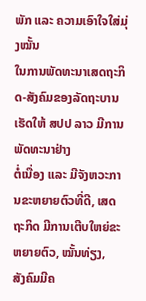ພັກ ແລະ ຄວາມເອົາໃຈໃສ່ມຸ່ງໝັ້ນ
ໃນການພັດທະນາເສດຖະກິດ-ສັງຄົມຂອງລັດຖະບານເຮັດໃຫ້ ສປປ ລາວ ມີການພັດທະນາຢ່າງ
ຕໍ່ເນື່ອງ ແລະ ມີຈັງຫວະການຂະຫຍາຍຕົວທີ່ດີ, ເສດຖະກິດ ມີການເຕີບໃຫຍ່ຂະຫຍາຍຕົວ, ໝັ້ນທ່ຽງ,
ສັງຄົມມີຄ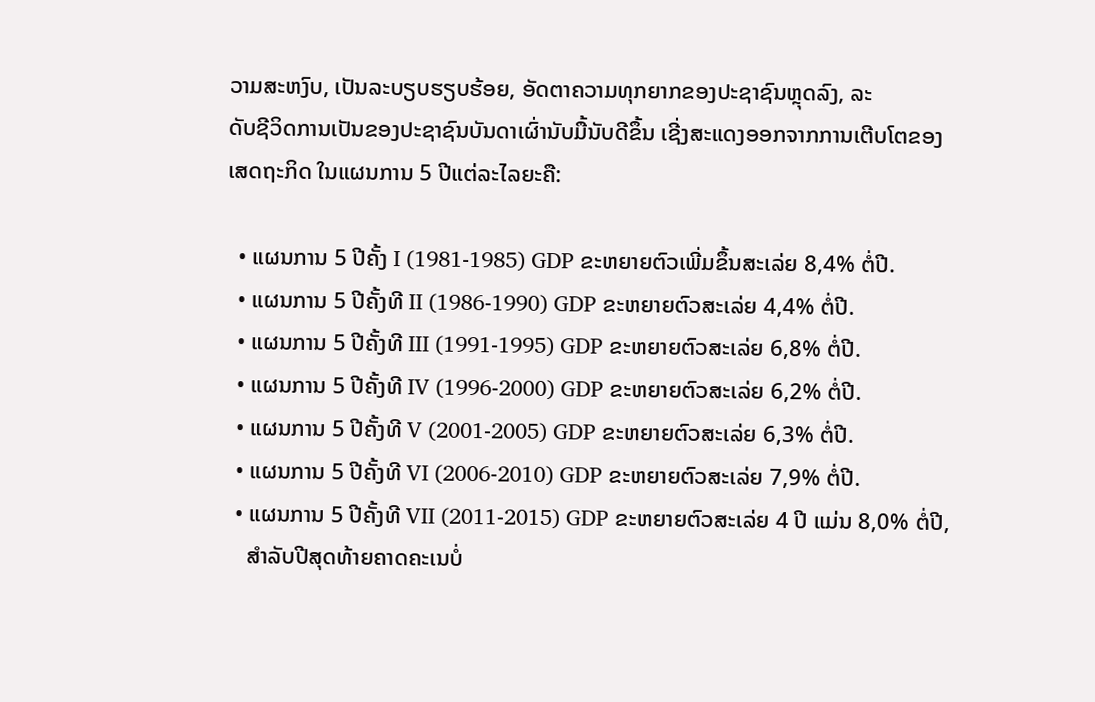ວາມສະຫງົບ, ເປັນລະບຽບຮຽບຮ້ອຍ, ອັດຕາຄວາມທຸກຍາກຂອງປະຊາຊົນຫຼຸດລົງ, ລະ
ດັບຊີວິດການເປັນຂອງປະຊາຊົນບັນດາເຜົ່ານັບມື້ນັບດີຂຶ້ນ ເຊີ່ງສະແດງອອກຈາກການເຕີບໂຕຂອງ
ເສດຖະກິດ ໃນແຜນການ 5 ປີແຕ່ລະໄລຍະຄື:

  • ແຜນການ 5 ປີຄັ້ງ I (1981-1985) GDP ຂະຫຍາຍຕົວເພີ່ມຂຶ້ນສະເລ່ຍ 8,4% ຕໍ່ປີ.
  • ແຜນການ 5 ປີຄັ້ງທີ II (1986-1990) GDP ຂະຫຍາຍຕົວສະເລ່ຍ 4,4% ຕໍ່ປີ.
  • ແຜນການ 5 ປີຄັ້ງທີ III (1991-1995) GDP ຂະຫຍາຍຕົວສະເລ່ຍ 6,8% ຕໍ່ປີ.
  • ແຜນການ 5 ປີຄັ້ງທີ IV (1996-2000) GDP ຂະຫຍາຍຕົວສະເລ່ຍ 6,2% ຕໍ່ປີ.
  • ແຜນການ 5 ປີຄັ້ງທີ V (2001-2005) GDP ຂະຫຍາຍຕົວສະເລ່ຍ 6,3% ຕໍ່ປີ.
  • ແຜນການ 5 ປີຄັ້ງທີ VI (2006-2010) GDP ຂະຫຍາຍຕົວສະເລ່ຍ 7,9% ຕໍ່ປີ.
  • ແຜນການ 5 ປີຄັ້ງທີ VII (2011-2015) GDP ຂະຫຍາຍຕົວສະເລ່ຍ 4 ປີ ແມ່ນ 8,0% ຕໍ່ປີ,
    ສຳລັບປີສຸດທ້າຍຄາດຄະເນບໍ່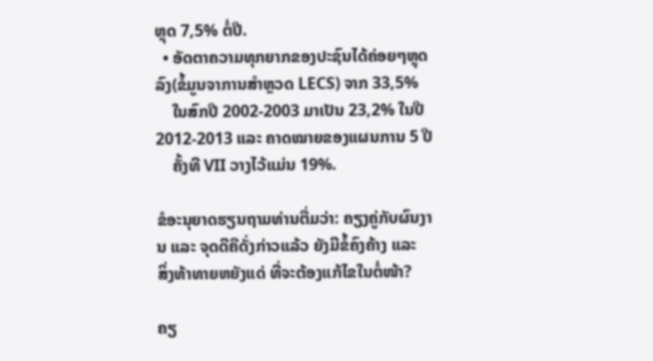ຫຼຸດ 7,5% ຕໍ່ປີ.
  • ອັດຕາຄວາມທຸກຍາກຂອງປະຊົນໄດ້ຄ່ອຍໆຫຼຸດລົງ(ຂໍ້ມູນຈາການສໍາຫຼວດ LECS) ຈາກ 33,5%
    ໃນສົກປີ 2002-2003 ມາເປັນ 23,2% ໃນປີ 2012-2013 ແລະ ຄາດໝາຍຂອງແຜນການ 5 ປີ
    ຄັ້ງທີ VII ວາງໄວ້ແມ່ນ 19%.

ຂໍອະນຸຍາດຮຽນຖາມທ່ານຕື່ມວ່າ: ຄຽງຄູ່ກັບຜົນງານ ແລະ ຈຸດດີຄືດັ່ງກ່າວແລ້ວ ຍັງມີຂໍ້ຄົງຄ້າງ ແລະ
ສິ່ງທ້າທາຍຫຍັງແດ່ ທີ່ຈະຕ້ອງແກ້ໄຂໃນຕໍ່ໜ້າ?

ຄຽ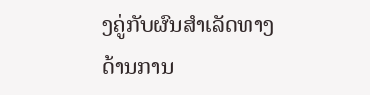ງຄູ່ກັບຜົນສໍາເລັດທາງດ້ານການ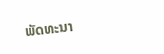ພັດທະນາ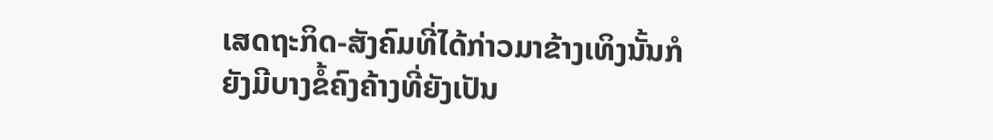ເສດຖະກິດ-ສັງຄົມທີ່ໄດ້ກ່າວມາຂ້າງເທິງນັ້ນກໍ
ຍັງມີບາງຂໍ້ຄົງຄ້າງທີ່ຍັງເປັນ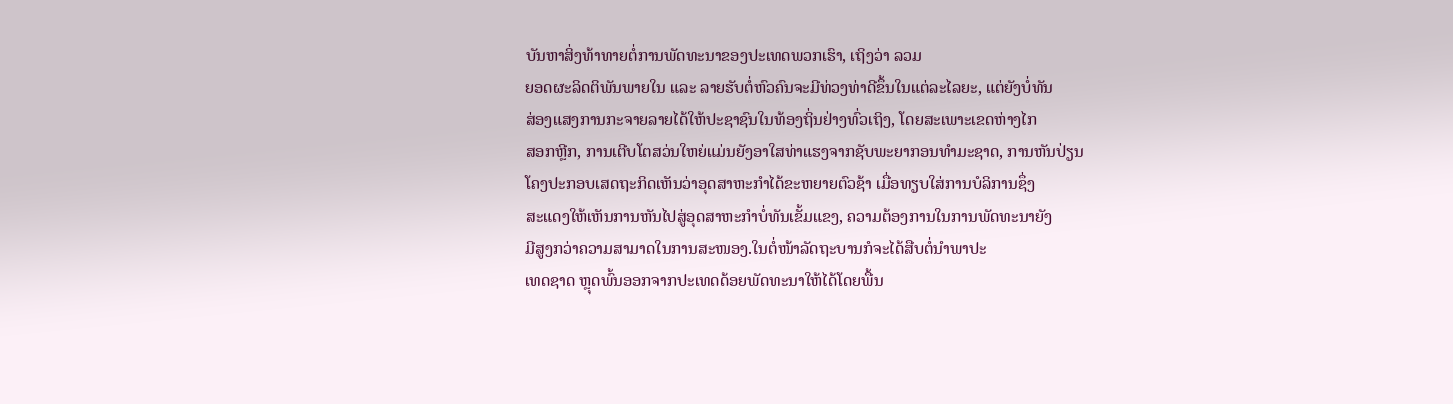ບັນຫາສິ່ງທ້າທາຍຕໍ່ການພັດທະນາຂອງປະເທດພວກເຮົາ, ເຖິງວ່າ ລວມ
ຍອດຜະລິດຕິພັນພາຍໃນ ແລະ ລາຍຮັບຕໍ່ຫົວຄົນຈະມີທ່ວງທ່າດີຂຶ້ນໃນແຕ່ລະໄລຍະ, ແຕ່ຍັງບໍ່ທັນ
ສ່ອງແສງການກະຈາຍລາຍໄດ້ໃຫ້ປະຊາຊົນໃນທ້ອງຖິ່ນຢ່າງທົ່ວເຖິງ, ໂດຍສະເພາະເຂດຫ່າງໄກ
ສອກຫຼີກ, ການເຕີບໂຕສວ່ນໃຫຍ່ແມ່ນຍັງອາໃສທ່າແຮງຈາກຊັບພະຍາກອນທໍາມະຊາດ, ການຫັນປ່ຽນ
ໂຄງປະກອບເສດຖະກິດເຫັນວ່າອຸດສາຫະກຳໄດ້ຂະຫຍາຍຕົວຊ້າ ເມື່ອທຽບໃສ່ການບໍລິການຊຶ່ງ
ສະແດງໃຫ້ເຫັນການຫັນໄປສູ່ອຸດສາຫະກຳບໍ່ທັນເຂັ້ມແຂງ, ຄວາມຕ້ອງການໃນການພັດທະນາຍັງ
ມີສູງກວ່າຄວາມສາມາດໃນການສະໜອງ.ໃນຕໍ່ໜ້າລັດຖະບານກໍຈະໄດ້ສືບຕໍ່ນໍາພາປະ
ເທດຊາດ ຫຼຸດພົ້ນອອກຈາກປະເທດດ້ອຍພັດທະນາໃຫ້ໄດ້ໂດຍພື້ນ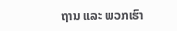ຖານ ແລະ ພວກເຮົາ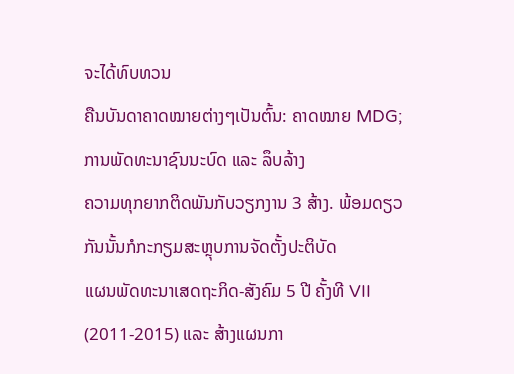ຈະໄດ້ທົບທວນ
ຄືນບັນດາຄາດໝາຍຕ່າງໆເປັນຕົ້ນ: ຄາດໝາຍ MDG; ການພັດທະນາຊົນນະບົດ ແລະ ລຶບລ້າງ
ຄວາມທຸກຍາກຕິດພັນກັບວຽກງານ 3 ສ້າງ. ພ້ອມດຽວກັນນັ້ນກໍກະກຽມສະຫຼຸບການຈັດຕັ້ງປະຕິບັດ
ແຜນພັດທະນາເສດຖະກິດ-ສັງຄົມ 5 ປີ ຄັ້ງທີ VII (2011-2015) ແລະ ສ້າງແຜນກາ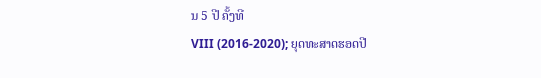ນ 5 ປີ ຄັ້ງທີ
VIII (2016-2020); ຍຸດທະສາດຮອດປີ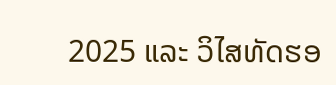2025 ແລະ ວິໄສທັດຮອ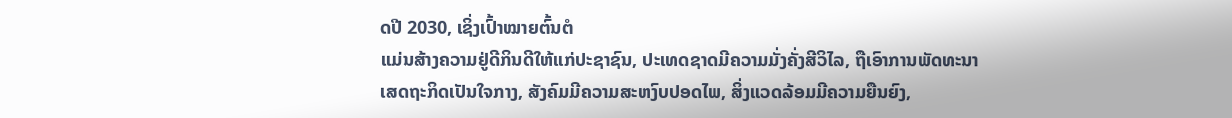ດປີ 2030, ເຊິ່ງເປົ້າໝາຍຕົ້ນຕໍ
ແມ່ນສ້າງຄວາມຢູ່ດີກິນດີໃຫ້ແກ່ປະຊາຊົນ, ປະເທດຊາດມີຄວາມມັ່ງຄັ່ງສີວິໄລ, ຖືເອົາການພັດທະນາ
ເສດຖະກິດເປັນໃຈກາງ, ສັງຄົມມີຄວາມສະຫງົບປອດໄພ, ສິ່ງແວດລ້ອມມີຄວາມຍືນຍົງ,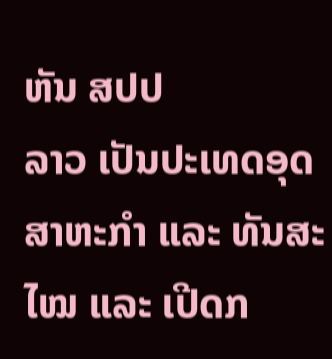ຫັນ ສປປ
ລາວ ເປັນປະເທດອຸດສາຫະກໍາ ແລະ ທັນສະໄໝ ແລະ ເປີດກ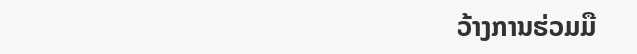ວ້າງການຮ່ວມມື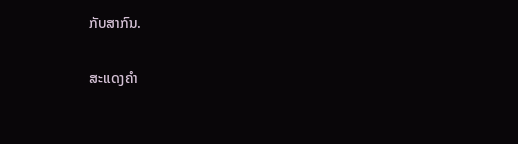ກັບສາກົນ.

ສະແດງຄຳ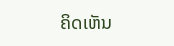ຄິດເຫັນ